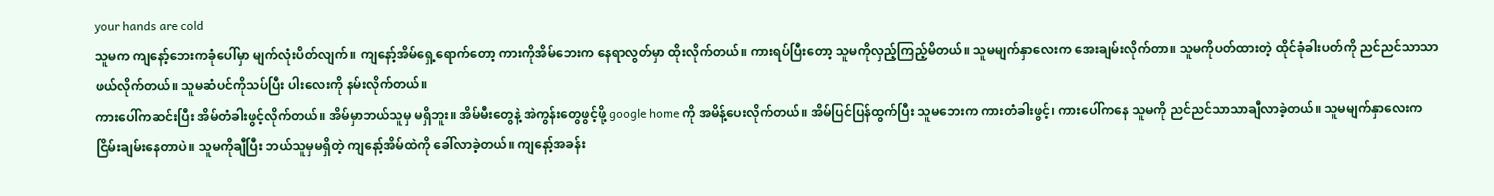your hands are cold
သူမက ကျနော့်ဘေးကခုံပေါ်မှာ မျက်လုံးပိတ်လျက်။ ကျနော့်အိမ်ရှေ့ရောက်တော့ ကားကိုအိမ်ဘေးက နေရာလွတ်မှာ ထိုးလိုက်တယ်။ ကားရပ်ပြီးတော့ သူမကိုလှည့်ကြည့်မိတယ်။ သူမမျက်နှာလေးက အေးချမ်းလိုက်တာ။ သူမကိုပတ်ထားတဲ့ ထိုင်ခုံခါးပတ်ကို ညင်ညင်သာသာဖယ်လိုက်တယ်။ သူမဆံပင်ကိုသပ်ပြီး ပါးလေးကို နမ်းလိုက်တယ်။
ကားပေါ်ကဆင်းပြီး အိမ်တံခါးဖွင့်လိုက်တယ်။ အိမ်မှာဘယ်သူမှ မရှိဘူး။ အိမ်မီးတွေနဲ့ အဲကွန်းတွေဖွင့်ဖို့ google home ကို အမိန့်ပေးလိုက်တယ်။ အိမ်ပြင်ပြန်ထွက်ပြီး သူမဘေးက ကားတံခါးဖွင့်၊ ကားပေါ်ကနေ သူမကို ညင်ညင်သာသာချီလာခဲ့တယ်။ သူမမျက်နှာလေးက ငြိမ်းချမ်းနေတာပဲ။ သူမကိုချီပြီး ဘယ်သူမှမရှိတဲ့ ကျနော့်အိမ်ထဲကို ခေါ်လာခဲ့တယ်။ ကျနော့်အခန်း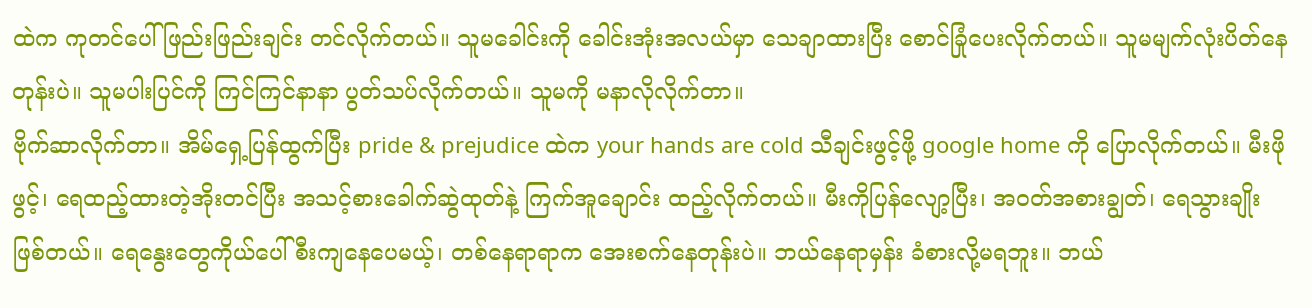ထဲက ကုတင်ပေါ် ဖြည်းဖြည်းချင်း တင်လိုက်တယ်။ သူမခေါင်းကို ခေါင်းအုံးအလယ်မှာ သေချာထားပြီး စောင်ခြုံပေးလိုက်တယ်။ သူမမျက်လုံးပိတ်နေတုန်းပဲ။ သူမပါးပြင်ကို ကြင်ကြင်နာနာ ပွတ်သပ်လိုက်တယ်။ သူမကို မနာလိုလိုက်တာ။
ဗိုက်ဆာလိုက်တာ။ အိမ်ရှေ့ပြန်ထွက်ပြီး pride & prejudice ထဲက your hands are cold သီချင်းဖွင့်ဖို့ google home ကို ပြောလိုက်တယ်။ မီးဖိုဖွင့်၊ ရေထည့်ထားတဲ့အိုးတင်ပြီး အသင့်စားခေါက်ဆွဲထုတ်နဲ့ ကြက်အူချောင်း ထည့်လိုက်တယ်။ မီးကိုပြန်လျော့ပြီး၊ အဝတ်အစားချွတ်၊ ရေသွားချိုးဖြစ်တယ်။ ရေနွေးတွေကိုယ်ပေါ်စီးကျနေပေမယ့်၊ တစ်နေရာရာက အေးစက်နေတုန်းပဲ။ ဘယ်နေရာမှန်း ခံစားလို့မရဘူး။ ဘယ်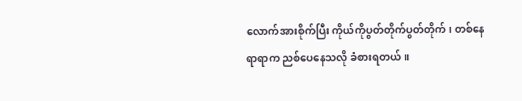လောက်အားစိုက်ပြီး ကိုယ်ကိုပွတ်တိုက်ပွတ်တိုက်၊ တစ်နေရာရာက ညစ်ပေနေသလို ခံစားရတယ်။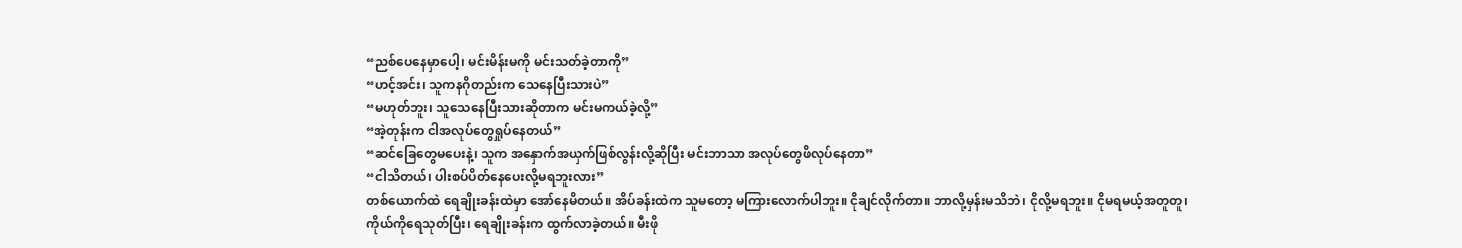“ညစ်ပေနေမှာပေါ့၊ မင်းမိန်းမကို မင်းသတ်ခဲ့တာကို”
“ဟင့်အင်း၊ သူကနဂိုတည်းက သေနေပြီးသားပဲ”
“မဟုတ်ဘူး၊ သူသေနေပြီးသားဆိုတာက မင်းမကယ်ခဲ့လို့”
“အဲ့တုန်းက ငါအလုပ်တွေရှုပ်နေတယ်”
“ဆင်ခြေတွေမပေးနဲ့၊ သူက အနှောက်အယှက်ဖြစ်လွန်းလို့ဆိုပြီး မင်းဘာသာ အလုပ်တွေဖိလုပ်နေတာ”
“ငါသိတယ်၊ ပါးစပ်ပိတ်နေပေးလို့မရဘူးလား”
တစ်ယောက်ထဲ ရေချိုးခန်းထဲမှာ အော်နေမိတယ်။ အိပ်ခန်းထဲက သူမတော့ မကြားလောက်ပါဘူး။ ငိုချင်လိုက်တာ။ ဘာလို့မှန်းမသိဘဲ၊ ငိုလို့မရဘူး။ ငိုမရမယ့်အတူတူ၊ ကိုယ်ကိုရေသုတ်ပြီး၊ ရေချိုးခန်းက ထွက်လာခဲ့တယ်။ မီးဖို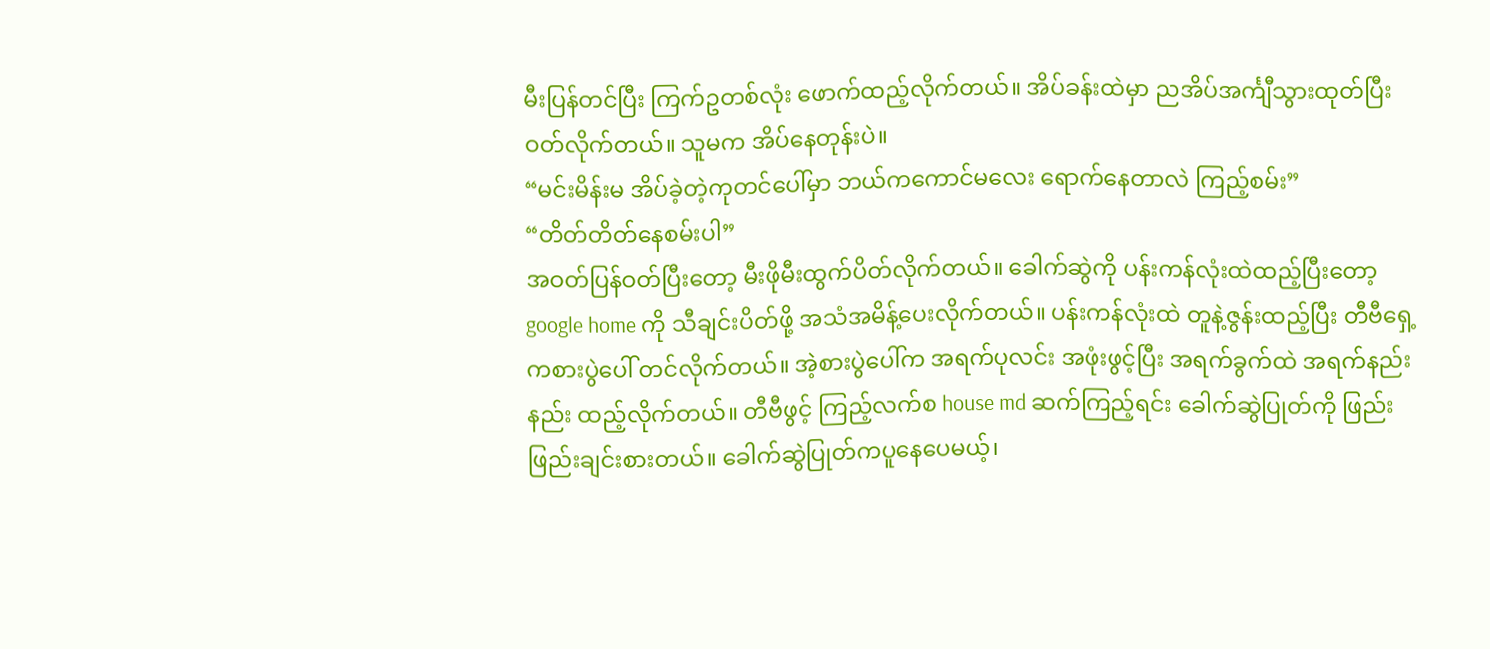မီးပြန်တင်ပြီး ကြက်ဥတစ်လုံး ဖောက်ထည့်လိုက်တယ်။ အိပ်ခန်းထဲမှာ ညအိပ်အင်္ကျီသွားထုတ်ပြီး ဝတ်လိုက်တယ်။ သူမက အိပ်နေတုန်းပဲ။
“မင်းမိန်းမ အိပ်ခဲ့တဲ့ကုတင်ပေါ်မှာ ဘယ်ကကောင်မလေး ရောက်နေတာလဲ ကြည့်စမ်း”
“တိတ်တိတ်နေစမ်းပါ”
အဝတ်ပြန်ဝတ်ပြီးတော့ မီးဖိုမီးထွက်ပိတ်လိုက်တယ်။ ခေါက်ဆွဲကို ပန်းကန်လုံးထဲထည့်ပြီးတော့ google home ကို သီချင်းပိတ်ဖို့ အသံအမိန့်ပေးလိုက်တယ်။ ပန်းကန်လုံးထဲ တူနဲ့ဇွန်းထည့်ပြီး တီဗီရှေ့ကစားပွဲပေါ် တင်လိုက်တယ်။ အဲ့စားပွဲပေါ်က အရက်ပုလင်း အဖုံးဖွင့်ပြီး အရက်ခွက်ထဲ အရက်နည်းနည်း ထည့်လိုက်တယ်။ တီဗီဖွင့် ကြည့်လက်စ house md ဆက်ကြည့်ရင်း ခေါက်ဆွဲပြုတ်ကို ဖြည်းဖြည်းချင်းစားတယ်။ ခေါက်ဆွဲပြုတ်ကပူနေပေမယ့်၊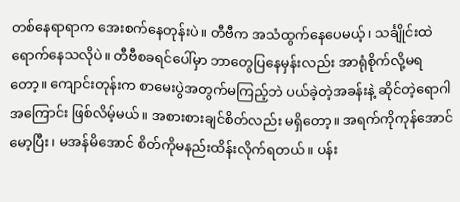တစ်နေရာရာက အေးစက်နေတုန်းပဲ။ တီဗီက အသံထွက်နေပေမယ့်၊ သင်္ချိုင်းထဲရောက်နေသလိုပဲ။ တီဗီစခရင်ပေါ်မှာ ဘာတွေပြနေမှန်းလည်း အာရုံစိုက်လို့မရတော့။ ကျောင်းတုန်းက စာမေးပွဲအတွက်မကြည့်ဘဲ ပယ်ခဲ့တဲ့အခန်းနဲ့ ဆိုင်တဲ့ရောဂါအကြောင်း ဖြစ်လိမ့်မယ်။ အစားစားချင်စိတ်လည်း မရှိတော့။ အရက်ကိုကုန်အောင်မော့ပြီး၊ မအန်မိအောင် စိတ်ကိုမနည်းထိန်းလိုက်ရတယ်။ ပန်း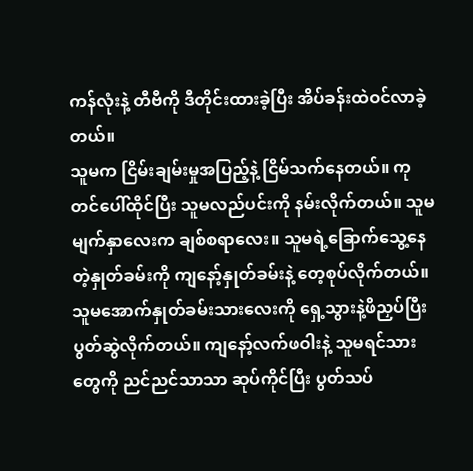ကန်လုံးနဲ့ တီဗီကို ဒီတိုင်းထားခဲ့ပြီး အိပ်ခန်းထဲဝင်လာခဲ့တယ်။
သူမက ငြိမ်းချမ်းမှုအပြည့်နဲ့ ငြိမ်သက်နေတယ်။ ကုတင်ပေါ်ထိုင်ပြီး သူမလည်ပင်းကို နမ်းလိုက်တယ်။ သူမမျက်နှာလေးက ချစ်စရာလေး။ သူမရဲ့ခြောက်သွေ့နေတဲ့နှုတ်ခမ်းကို ကျနော့်နှုတ်ခမ်းနဲ့ တေ့စုပ်လိုက်တယ်။ သူမအောက်နှုတ်ခမ်းသားလေးကို ရှေ့သွားနဲ့ဖိညှပ်ပြီး ပွတ်ဆွဲလိုက်တယ်။ ကျနော့်လက်ဖဝါးနဲ့ သူမရင်သားတွေကို ညင်ညင်သာသာ ဆုပ်ကိုင်ပြီး ပွတ်သပ်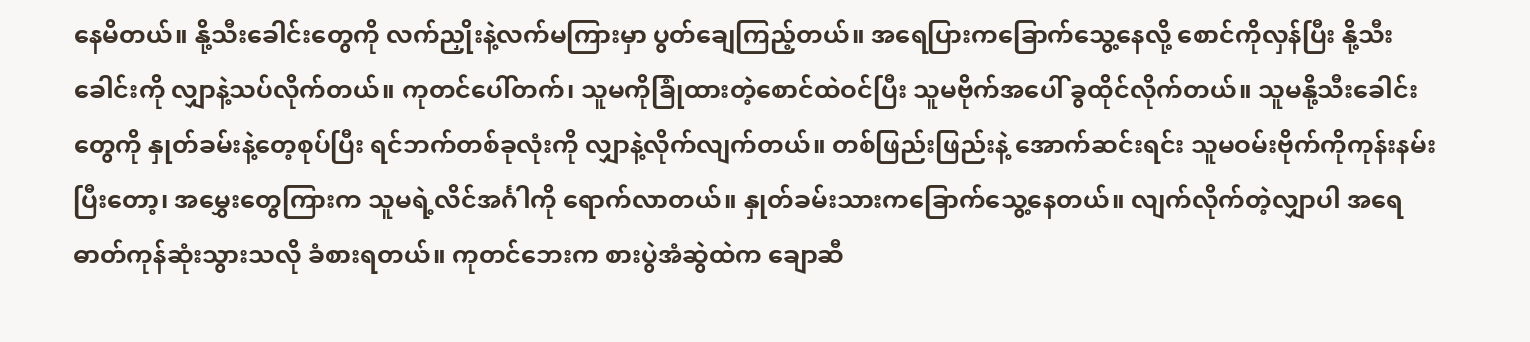နေမိတယ်။ နို့သီးခေါင်းတွေကို လက်ညှိုးနဲ့လက်မကြားမှာ ပွတ်ချေကြည့်တယ်။ အရေပြားကခြောက်သွေ့နေလို့ စောင်ကိုလှန်ပြီး နို့သီးခေါင်းကို လျှာနဲ့သပ်လိုက်တယ်။ ကုတင်ပေါ်တက်၊ သူမကိုခြုံထားတဲ့စောင်ထဲဝင်ပြီး သူမဗိုက်အပေါ် ခွထိုင်လိုက်တယ်။ သူမနို့သီးခေါင်းတွေကို နှုတ်ခမ်းနဲ့တေ့စုပ်ပြီး ရင်ဘက်တစ်ခုလုံးကို လျှာနဲ့လိုက်လျက်တယ်။ တစ်ဖြည်းဖြည်းနဲ့ အောက်ဆင်းရင်း သူမဝမ်းဗိုက်ကိုကုန်းနမ်းပြီးတော့၊ အမွှေးတွေကြားက သူမရဲ့လိင်အင်္ဂါကို ရောက်လာတယ်။ နှုတ်ခမ်းသားကခြောက်သွေ့နေတယ်။ လျက်လိုက်တဲ့လျှာပါ အရေဓာတ်ကုန်ဆုံးသွားသလို ခံစားရတယ်။ ကုတင်ဘေးက စားပွဲအံဆွဲထဲက ချောဆီ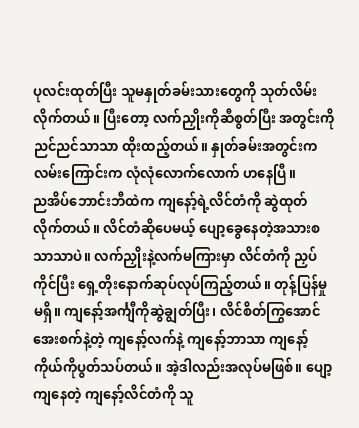ပုလင်းထုတ်ပြီး သူမနှုတ်ခမ်းသားတွေကို သုတ်လိမ်းလိုက်တယ်။ ပြီးတော့ လက်ညှိုးကိုဆီစွတ်ပြီး အတွင်းကိုညင်ညင်သာသာ ထိုးထည့်တယ်။ နှုတ်ခမ်းအတွင်းက လမ်းကြောင်းက လုံလုံလောက်လောက် ဟနေပြီ။
ညအိပ်ဘောင်းဘီထဲက ကျနော့်ရဲ့လိင်တံကို ဆွဲထုတ်လိုက်တယ်။ လိင်တံဆိုပေမယ့် ပျော့ခွေနေတဲ့အသားစ သာသာပဲ။ လက်ညှိုးနဲ့လက်မကြားမှာ လိင်တံကို ညှပ်ကိုင်ပြီး ရှေ့တိုးနောက်ဆုပ်လုပ်ကြည့်တယ်။ တုန့်ပြန်မှုမရှိ။ ကျနော့်အင်္ကျီကိုဆွဲချွတ်ပြီး၊ လိင်စိတ်ကြွအောင် အေးစက်နဲ့တဲ့ ကျနော့်လက်နဲ့ ကျနော့်ဘာသာ ကျနော့်ကိုယ်ကိုပွတ်သပ်တယ်။ အဲ့ဒါလည်းအလုပ်မဖြစ်။ ပျော့ကျနေတဲ့ ကျနော့်လိင်တံကို သူ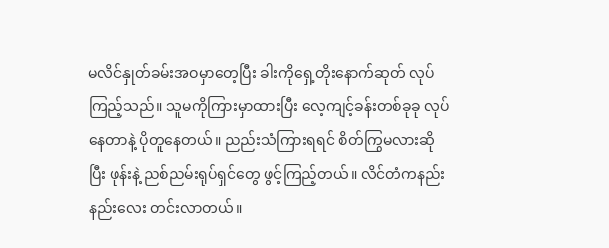မလိင်နှုတ်ခမ်းအဝမှာတေ့ပြီး ခါးကိုရှေ့တိုးနောက်ဆုတ် လုပ်ကြည့်သည်။ သူမကိုကြားမှာထားပြီး လေ့ကျင့်ခန်းတစ်ခုခု လုပ်နေတာနဲ့ ပိုတူနေတယ်။ ညည်းသံကြားရရင် စိတ်ကြွမလားဆိုပြီး ဖုန်းနဲ့ ညစ်ညမ်းရုပ်ရှင်တွေ ဖွင့်ကြည့်တယ်။ လိင်တံကနည်းနည်းလေး တင်းလာတယ်။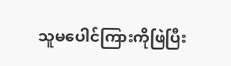သူမပေါင်ကြားကိုဖြဲပြီး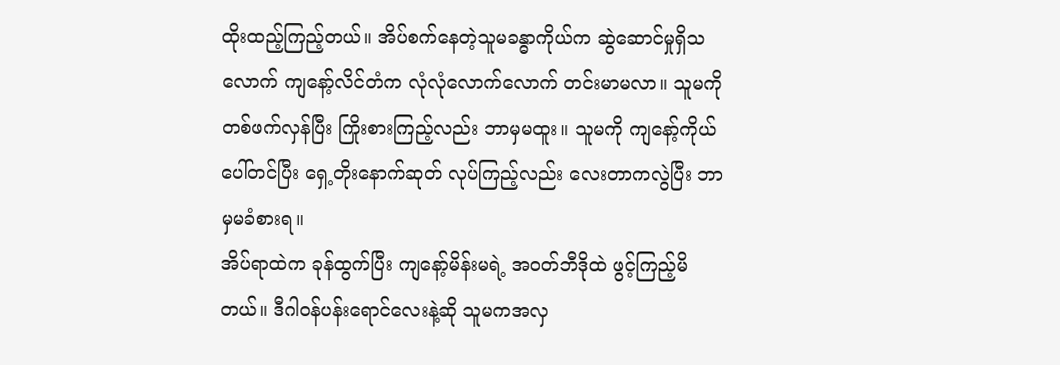ထိုးထည့်ကြည့်တယ်။ အိပ်စက်နေတဲ့သူမခန္ဓာကိုယ်က ဆွဲဆောင်မှုရှိသလောက် ကျနော့်လိင်တံက လုံလုံလောက်လောက် တင်းမာမလာ။ သူမကိုတစ်ဖက်လှန်ပြီး ကြိုးစားကြည့်လည်း ဘာမှမထူး။ သူမကို ကျနော့်ကိုယ်ပေါ်တင်ပြီး ရှေ့တိုးနောက်ဆုတ် လုပ်ကြည့်လည်း လေးတာကလွဲပြီး ဘာမှမခံစားရ။
အိပ်ရာထဲက ခုန်ထွက်ပြီး ကျနော့်မိန်းမရဲ့ အဝတ်ဘီဒိုထဲ ဖွင့်ကြည့်မိတယ်။ ဒီဂါဝန်ပန်းရောင်လေးနဲ့ဆို သူမကအလှ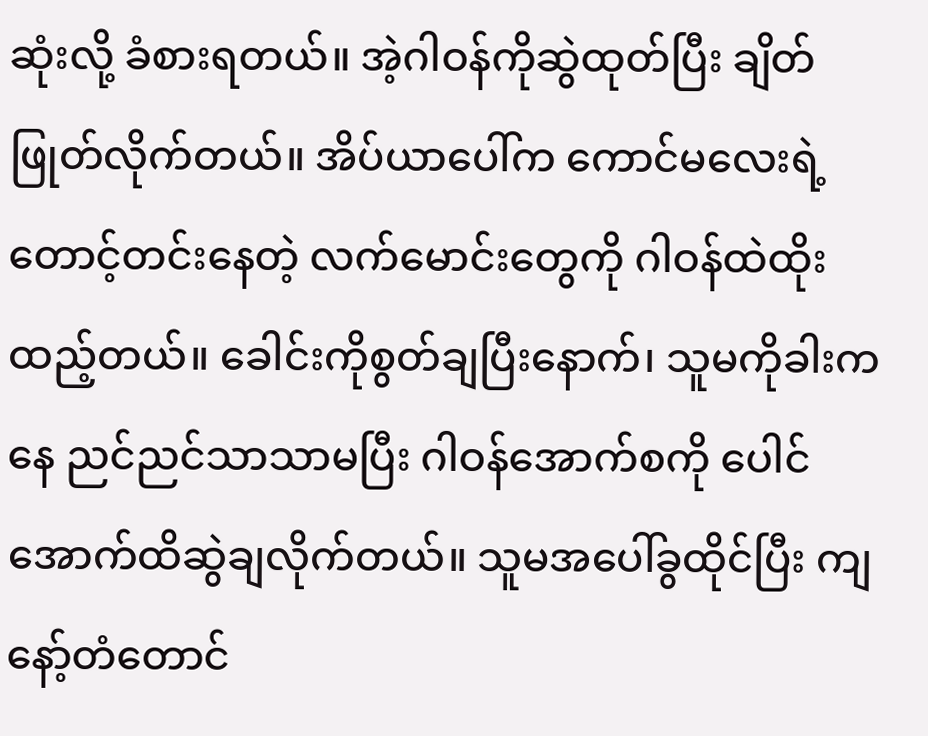ဆုံးလို့ ခံစားရတယ်။ အဲ့ဂါဝန်ကိုဆွဲထုတ်ပြီး ချိတ်ဖြုတ်လိုက်တယ်။ အိပ်ယာပေါ်က ကောင်မလေးရဲ့တောင့်တင်းနေတဲ့ လက်မောင်းတွေကို ဂါဝန်ထဲထိုးထည့်တယ်။ ခေါင်းကိုစွတ်ချပြီးနောက်၊ သူမကိုခါးကနေ ညင်ညင်သာသာမပြီး ဂါဝန်အောက်စကို ပေါင်အောက်ထိဆွဲချလိုက်တယ်။ သူမအပေါ်ခွထိုင်ပြီး ကျနော့်တံတောင်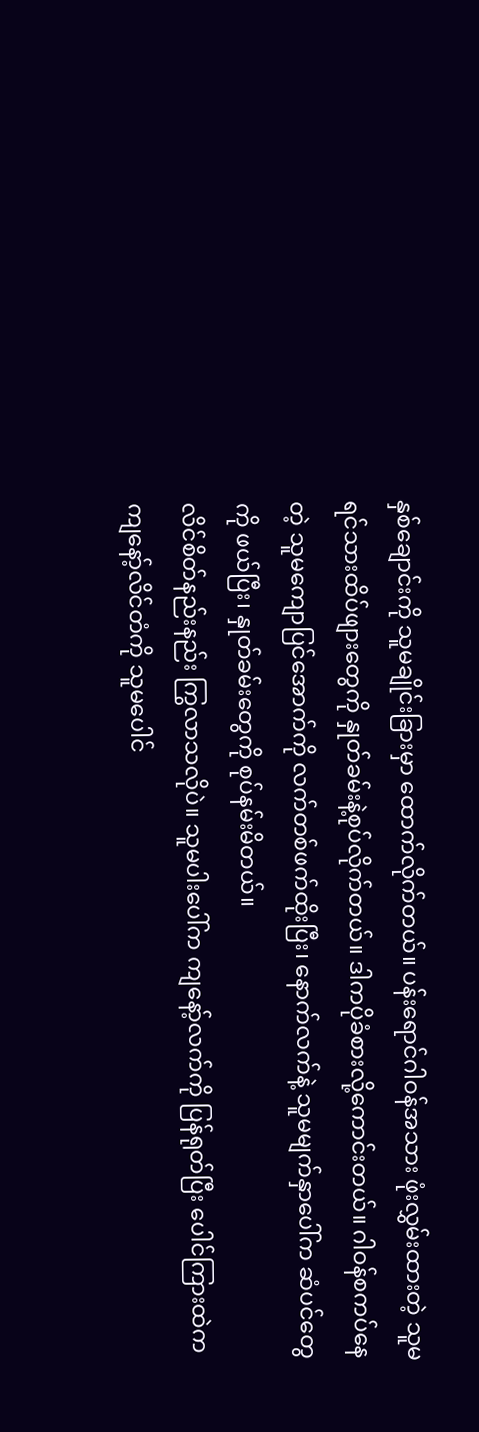နှစ်ချောင်းကို သူမချိုင်းခြားမှာ ထောက်လိုက်တယ်။ ပန်းရောင်ဂါဝန်အသား ဖုံးလွှမ်းထားတဲ့ သူမရင်သားထိပ်ဖျားတွေကို နှုတ်ခမ်းနဲ့စုပ်လိုက်တယ်။ ဒါကပိုခံစားလို့ကောင်းတယ်။ ဂါဝန်စကပ်နေတဲ့ သူမကျောပြင်အောက်ကို လက်တစ်ဖက်ထိုးပြီး၊ နောက်လက်နဲ့ သူမမျက်နှာပေါ်က ဆံပင်တွေကို ဖယ်ပြီး၊ နှုတ်ခမ်းတွေကို စုပ်နမ်းမိတယ်။
လိင်စိတ်နည်းနည်း ကြွလာသလိုပဲ။ သူမပါးပေါ်က ကျနော့်လက်ကို ပြန်ရုတ်ပြီး ပေါင်ကြားထဲက ကျနော့်လိင်တံကို သူမပေါင်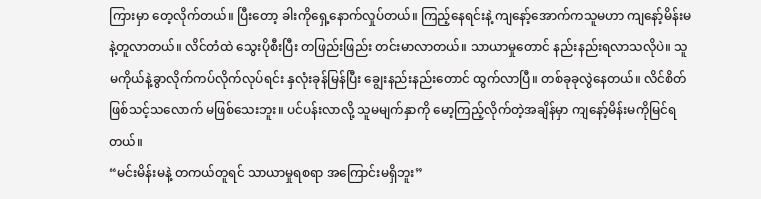ကြားမှာ တေ့လိုက်တယ်။ ပြီးတော့ ခါးကိုရှေ့နောက်လှုပ်တယ်။ ကြည့်နေရင်းနဲ့ ကျနော့်အောက်ကသူမဟာ ကျနော့်မိန်းမနဲ့တူလာတယ်။ လိင်တံထဲ သွေးပိုစီးပြီး တဖြည်းဖြည်း တင်းမာလာတယ်။ သာယာမှုတောင် နည်းနည်းရလာသလိုပဲ။ သူမကိုယ်နဲ့ခွာလိုက်ကပ်လိုက်လုပ်ရင်း နှလုံးခုန်မြန်ပြီး ချွေးနည်းနည်းတောင် ထွက်လာပြီ။ တစ်ခုခုလွဲနေတယ်။ လိင်စိတ်ဖြစ်သင့်သလောက် မဖြစ်သေးဘူး။ ပင်ပန်းလာလို့ သူမမျက်နှာကို မော့ကြည့်လိုက်တဲ့အချိန်မှာ ကျနော့်မိန်းမကိုမြင်ရတယ်။
“မင်းမိန်းမနဲ့ တကယ်တူရင် သာယာမှုရစရာ အကြောင်းမရှိဘူး”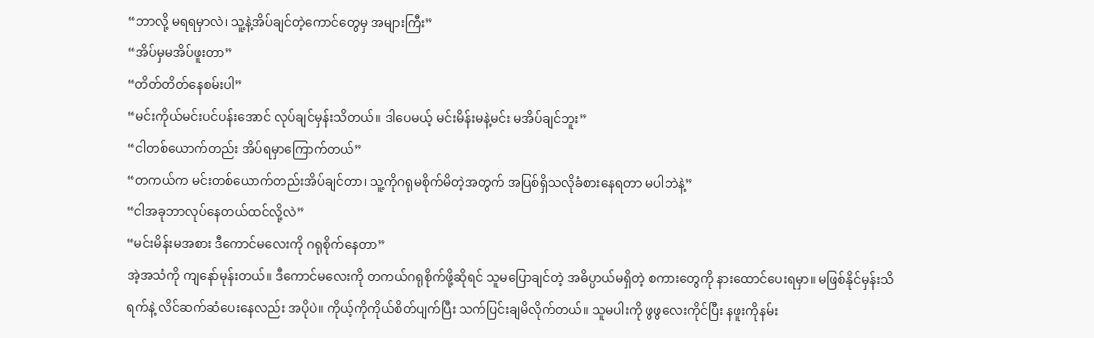“ဘာလို့ မရရမှာလဲ၊ သူ့နဲ့အိပ်ချင်တဲ့ကောင်တွေမှ အများကြီး”
“အိပ်မှမအိပ်ဖူးတာ”
“တိတ်တိတ်နေစမ်းပါ”
“မင်းကိုယ်မင်းပင်ပန်းအောင် လုပ်ချင်မှန်းသိတယ်။ ဒါပေမယ့် မင်းမိန်းမနဲ့မင်း မအိပ်ချင်ဘူး”
“ငါတစ်ယောက်တည်း အိပ်ရမှာကြောက်တယ်”
“တကယ်က မင်းတစ်ယောက်တည်းအိပ်ချင်တာ၊ သူ့ကိုဂရုမစိုက်မိတဲ့အတွက် အပြစ်ရှိသလိုခံစားနေရတာ မပါဘဲနဲ့”
“ငါအခုဘာလုပ်နေတယ်ထင်လို့လဲ”
“မင်းမိန်းမအစား ဒီကောင်မလေးကို ဂရုစိုက်နေတာ”
အဲ့အသံကို ကျနော်မုန်းတယ်။ ဒီကောင်မလေးကို တကယ်ဂရုစိုက်ဖို့ဆိုရင် သူမပြောချင်တဲ့ အဓိပ္ပာယ်မရှိတဲ့ စကားတွေကို နားထောင်ပေးရမှာ။ မဖြစ်နိုင်မှန်းသိရက်နဲ့ လိင်ဆက်ဆံပေးနေလည်း အပိုပဲ။ ကိုယ့်ကိုကိုယ်စိတ်ပျက်ပြီး သက်ပြင်းချမိလိုက်တယ်။ သူမပါးကို ဖွဖွလေးကိုင်ပြီး နဖူးကိုနမ်း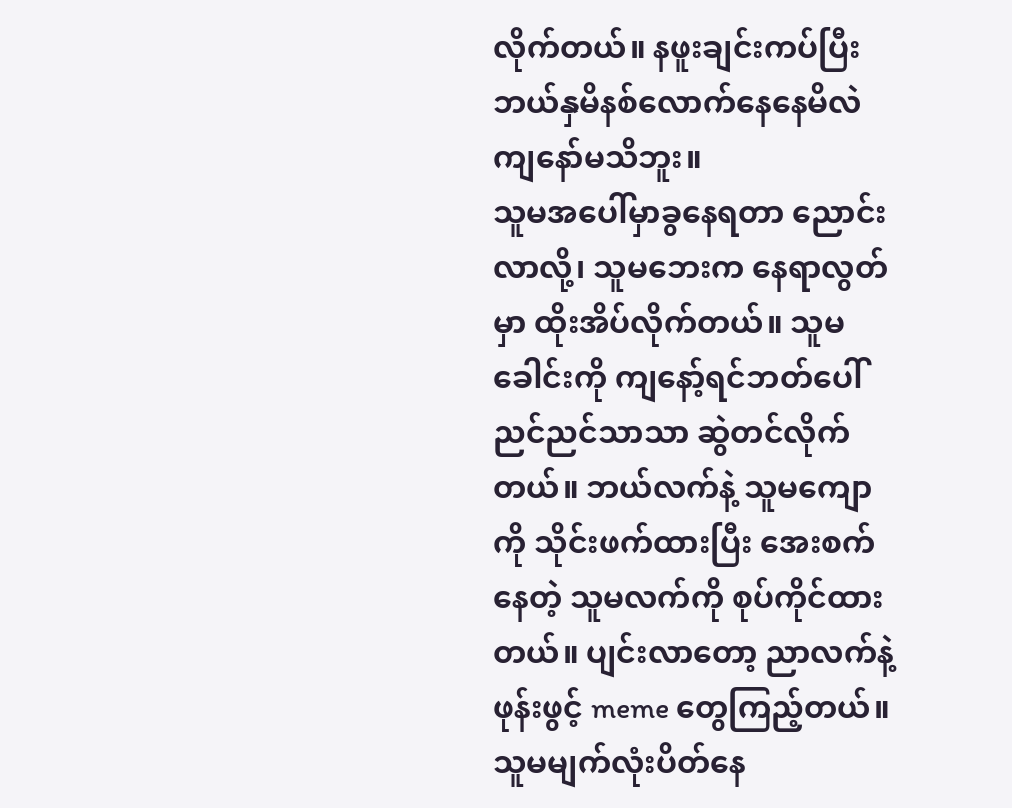လိုက်တယ်။ နဖူးချင်းကပ်ပြီး ဘယ်နှမိနစ်လောက်နေနေမိလဲ ကျနော်မသိဘူး။
သူမအပေါ်မှာခွနေရတာ ညောင်းလာလို့၊ သူမဘေးက နေရာလွတ်မှာ ထိုးအိပ်လိုက်တယ်။ သူမခေါင်းကို ကျနော့်ရင်ဘတ်ပေါ် ညင်ညင်သာသာ ဆွဲတင်လိုက်တယ်။ ဘယ်လက်နဲ့ သူမကျောကို သိုင်းဖက်ထားပြီး အေးစက်နေတဲ့ သူမလက်ကို စုပ်ကိုင်ထားတယ်။ ပျင်းလာတော့ ညာလက်နဲ့ ဖုန်းဖွင့် meme တွေကြည့်တယ်။ သူမမျက်လုံးပိတ်နေ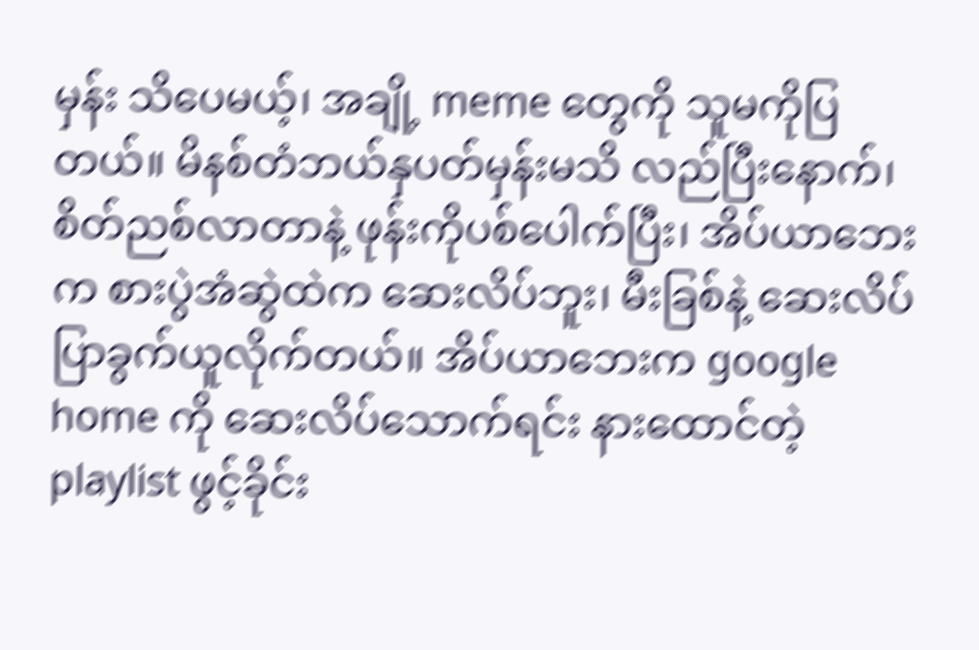မှန်း သိပေမယ့်၊ အချို့ meme တွေကို သူမကိုပြတယ်။ မိနစ်တံဘယ်နှပတ်မှန်းမသိ လည်ပြီးနောက်၊ စိတ်ညစ်လာတာနဲ့ ဖုန်းကိုပစ်ပေါက်ပြီး၊ အိပ်ယာဘေးက စားပွဲအံဆွဲထဲက ဆေးလိပ်ဘူး၊ မီးခြစ်နဲ့ ဆေးလိပ်ပြာခွက်ယူလိုက်တယ်။ အိပ်ယာဘေးက google home ကို ဆေးလိပ်သောက်ရင်း နားထောင်တဲ့ playlist ဖွင့်ခိုင်း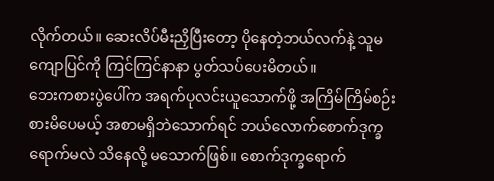လိုက်တယ်။ ဆေးလိပ်မီးညှိပြီးတော့ ပိုနေတဲ့ဘယ်လက်နဲ့ သူမကျောပြင်ကို ကြင်ကြင်နာနာ ပွတ်သပ်ပေးမိတယ်။
ဘေးကစားပွဲပေါ်က အရက်ပုလင်းယူသောက်ဖို့ အကြိမ်ကြိမ်စဉ်းစားမိပေမယ့် အစာမရှိဘဲသောက်ရင် ဘယ်လောက်စောက်ဒုက္ခရောက်မလဲ သိနေလို့ မသောက်ဖြစ်။ စောက်ဒုက္ခရောက်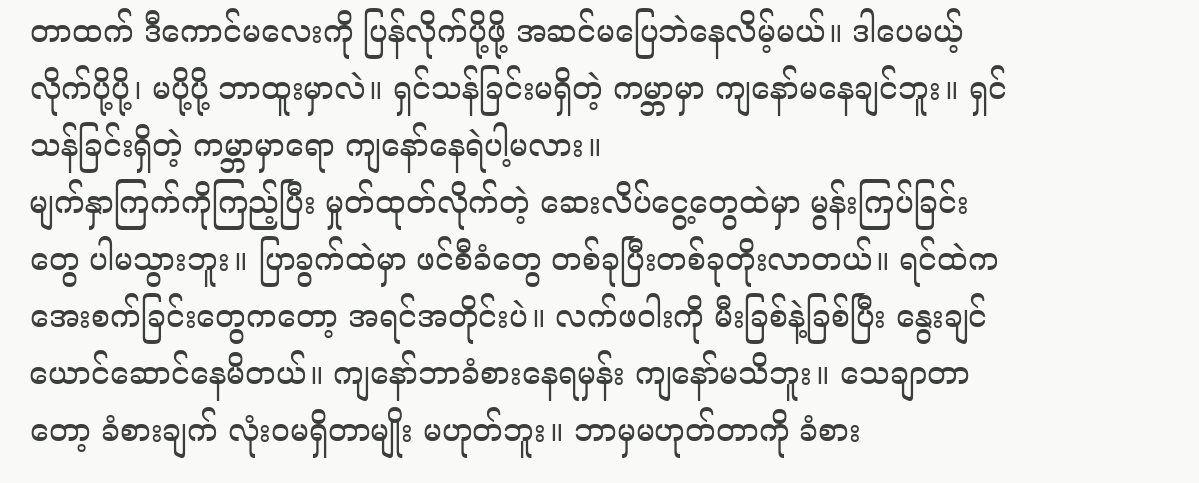တာထက် ဒီကောင်မလေးကို ပြန်လိုက်ပို့ဖို့ အဆင်မပြေဘဲနေလိမ့်မယ်။ ဒါပေမယ့် လိုက်ပို့ပို့၊ မပို့ပို့ ဘာထူးမှာလဲ။ ရှင်သန်ခြင်းမရှိတဲ့ ကမ္ဘာမှာ ကျနော်မနေချင်ဘူး။ ရှင်သန်ခြင်းရှိတဲ့ ကမ္ဘာမှာရော ကျနော်နေရဲပါ့မလား။
မျက်နှာကြက်ကိုကြည့်ပြီး မှုတ်ထုတ်လိုက်တဲ့ ဆေးလိပ်ငွေ့တွေထဲမှာ မွန်းကြပ်ခြင်းတွေ ပါမသွားဘူး။ ပြာခွက်ထဲမှာ ဖင်စီခံတွေ တစ်ခုပြီးတစ်ခုတိုးလာတယ်။ ရင်ထဲက အေးစက်ခြင်းတွေကတော့ အရင်အတိုင်းပဲ။ လက်ဖဝါးကို မီးခြစ်နဲ့ခြစ်ပြီး နွေးချင်ယောင်ဆောင်နေမိတယ်။ ကျနော်ဘာခံစားနေရမှန်း ကျနော်မသိဘူး။ သေချာတာတော့ ခံစားချက် လုံးဝမရှိတာမျိုး မဟုတ်ဘူး။ ဘာမှမဟုတ်တာကို ခံစား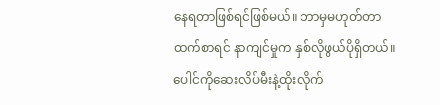နေရတာဖြစ်ရင်ဖြစ်မယ်။ ဘာမှမဟုတ်တာထက်စာရင် နာကျင်မှုက နှစ်လိုဖွယ်ပိုရှိတယ်။ ပေါင်ကိုဆေးလိပ်မီးနဲ့ထိုးလိုက်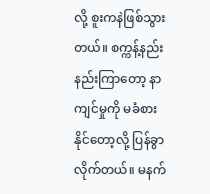လို့ စူးကနဲဖြစ်သွားတယ်။ စက္ကန့်နည်းနည်းကြာတော့ နာကျင်မှုကို မခံစားနိုင်တော့လို့ ပြန်ခွာလိုက်တယ်။ မနက်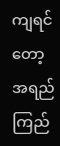ကျရင်တော့ အရည်ကြည်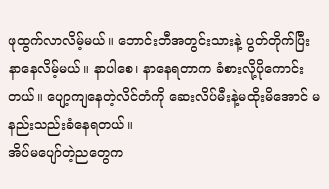ဖုထွက်လာလိမ့်မယ်။ ဘောင်းဘီအတွင်းသားနဲ့ ပွတ်တိုက်ပြီး နာနေလိမ့်မယ်။ နာပါစေ၊ နာနေရတာက ခံစားလို့ပိုကောင်းတယ်။ ပျော့ကျနေတဲ့လိင်တံကို ဆေးလိပ်မီးနဲ့မထိုးမိအောင် မနည်းသည်းခံနေရတယ်။
အိပ်မပျော်တဲ့ညတွေက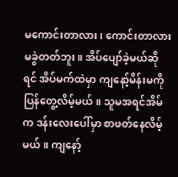မကောင်းတာလား၊ ကောင်းတာလား မခွဲတတ်ဘူး။ အိပ်ပျော်ခဲ့မယ်ဆိုရင် အိပ်မက်ထဲမှာ ကျနော့်မိန်းမကို ပြန်တွေ့လိမ့်မယ်။ သူမအရင်အိမ်က ဒန်းလေးပေါ်မှာ စာဖတ်နေလိမ့်မယ်။ ကျနော့်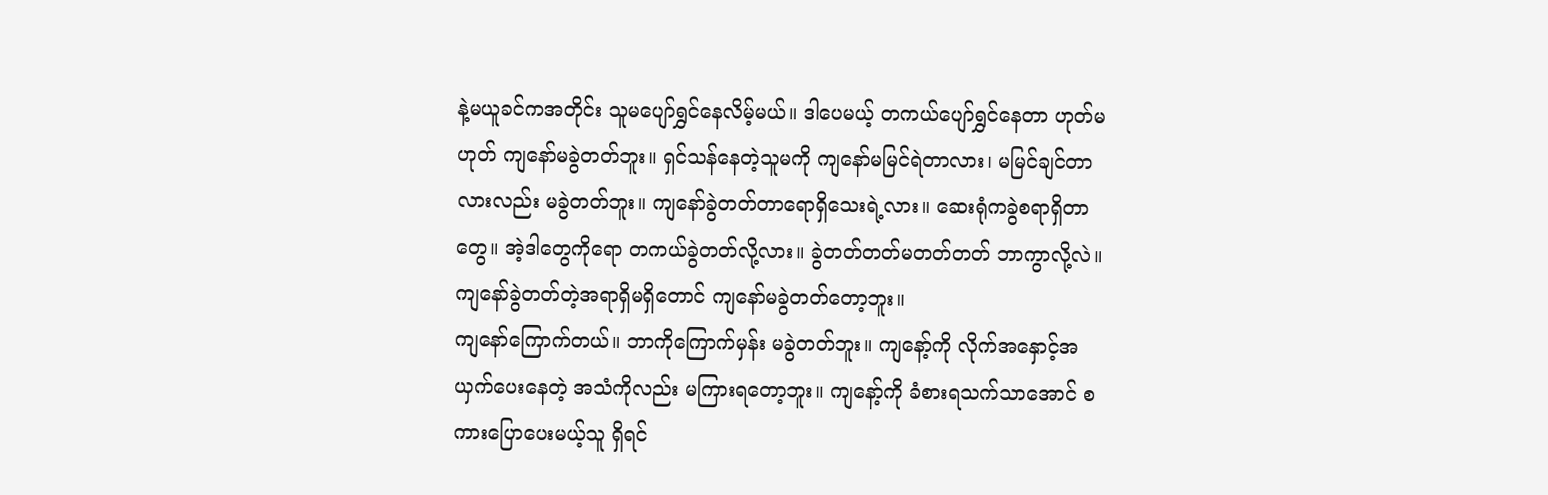နဲ့မယူခင်ကအတိုင်း သူမပျော်ရွှင်နေလိမ့်မယ်။ ဒါပေမယ့် တကယ်ပျော်ရွှင်နေတာ ဟုတ်မဟုတ် ကျနော်မခွဲတတ်ဘူး။ ရှင်သန်နေတဲ့သူမကို ကျနော်မမြင်ရဲတာလား၊ မမြင်ချင်တာလားလည်း မခွဲတတ်ဘူး။ ကျနော်ခွဲတတ်တာရောရှိသေးရဲ့လား။ ဆေးရုံကခွဲစရာရှိတာတွေ။ အဲ့ဒါတွေကိုရော တကယ်ခွဲတတ်လို့လား။ ခွဲတတ်တတ်မတတ်တတ် ဘာကွာလို့လဲ။ ကျနော်ခွဲတတ်တဲ့အရာရှိမရှိတောင် ကျနော်မခွဲတတ်တော့ဘူး။
ကျနော်ကြောက်တယ်။ ဘာကိုကြောက်မှန်း မခွဲတတ်ဘူး။ ကျနော့်ကို လိုက်အနှောင့်အယှက်ပေးနေတဲ့ အသံကိုလည်း မကြားရတော့ဘူး။ ကျနော့်ကို ခံစားရသက်သာအောင် စကားပြောပေးမယ့်သူ ရှိရင်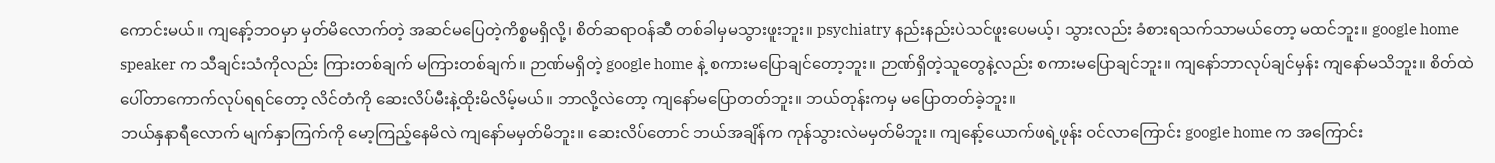ကောင်းမယ်။ ကျနော့်ဘဝမှာ မှတ်မိလောက်တဲ့ အဆင်မပြေတဲ့ကိစ္စမရှိလို့၊ စိတ်ဆရာဝန်ဆီ တစ်ခါမှမသွားဖူးဘူး။ psychiatry နည်းနည်းပဲသင်ဖူးပေမယ့်၊ သွားလည်း ခံစားရသက်သာမယ်တော့ မထင်ဘူး။ google home speaker က သီချင်းသံကိုလည်း ကြားတစ်ချက် မကြားတစ်ချက်။ ဉာဏ်မရှိတဲ့ google home နဲ့ စကားမပြောချင်တော့ဘူး။ ဉာဏ်ရှိတဲ့သူတွေနဲ့လည်း စကားမပြောချင်ဘူး။ ကျနော်ဘာလုပ်ချင်မှန်း ကျနော်မသိဘူး။ စိတ်ထဲပေါ်တာကောက်လုပ်ရရင်တော့ လိင်တံကို ဆေးလိပ်မီးနဲ့ထိုးမိလိမ့်မယ်။ ဘာလို့လဲတော့ ကျနော်မပြောတတ်ဘူး။ ဘယ်တုန်းကမှ မပြောတတ်ခဲ့ဘူး။
ဘယ်နှနာရီလောက် မျက်နှာကြက်ကို မော့ကြည့်နေမိလဲ ကျနော်မမှတ်မိဘူး။ ဆေးလိပ်တောင် ဘယ်အချိန်က ကုန်သွားလဲမမှတ်မိဘူး။ ကျနော့်ယောက်ဖရဲ့ဖုန်း ဝင်လာကြောင်း google home က အကြောင်း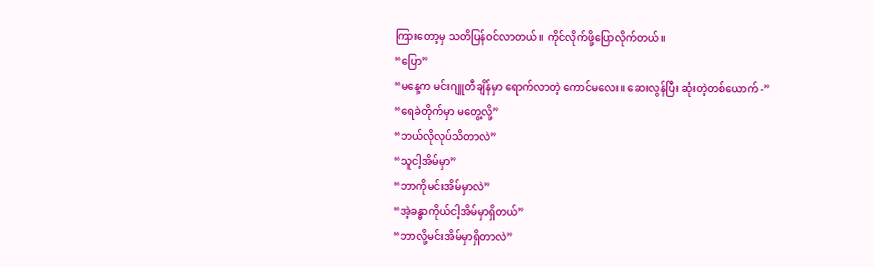ကြားတော့မှ သတိပြန်ဝင်လာတယ်။ ကိုင်လိုက်ဖို့ပြောလိုက်တယ်။
“ပြော”
“မနေ့က မင်းဂျူတီချိန်မှာ ရောက်လာတဲ့ ကောင်မလေး။ ဆေးလွန်ပြီး ဆုံးတဲ့တစ်ယောက် -”
“ရေခဲတိုက်မှာ မတွေ့လို့”
“ဘယ်လိုလုပ်သိတာလဲ”
“သူငါ့အိမ်မှာ”
“ဘာကိုမင်းအိမ်မှာလဲ”
“အဲ့ခန္ဓာကိုယ်ငါ့အိမ်မှာရှိတယ်”
“ဘာလို့မင်းအိမ်မှာရှိတာလဲ”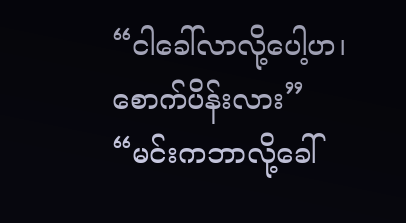“ငါခေါ်လာလို့ပေါ့ဟ၊ စောက်ပိန်းလား”
“မင်းကဘာလို့ခေါ်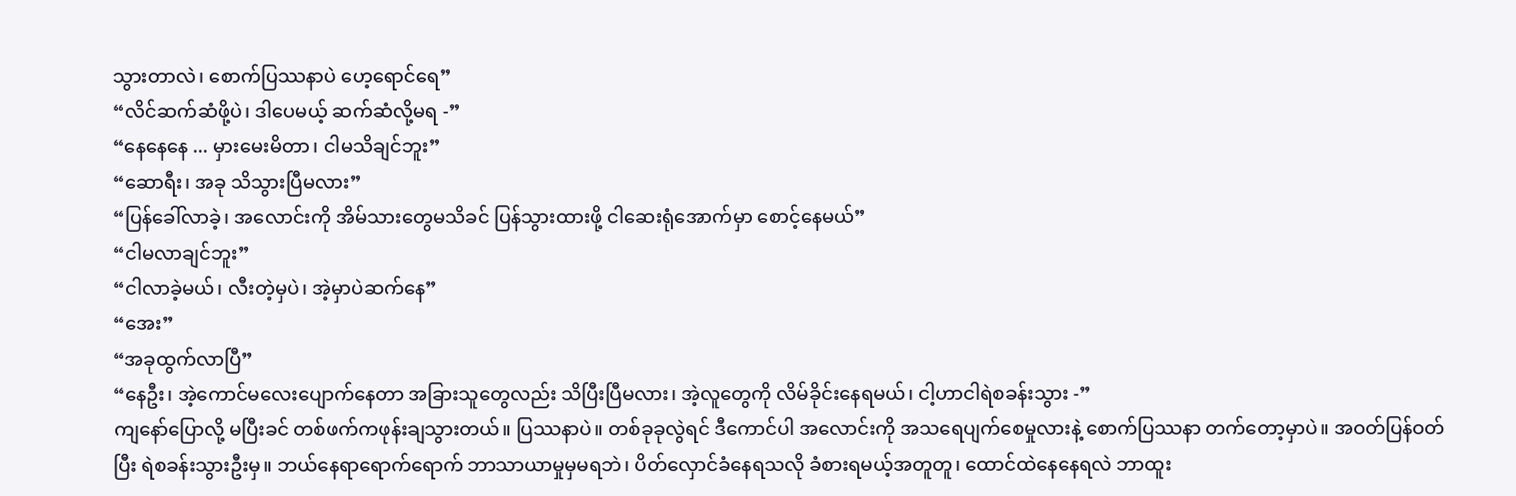သွားတာလဲ၊ စောက်ပြဿနာပဲ ဟေ့ရောင်ရေ”
“လိင်ဆက်ဆံဖို့ပဲ၊ ဒါပေမယ့် ဆက်ဆံလို့မရ -”
“နေနေနေ ... မှားမေးမိတာ၊ ငါမသိချင်ဘူး”
“ဆောရီး၊ အခု သိသွားပြီမလား”
“ပြန်ခေါ်လာခဲ့၊ အလောင်းကို အိမ်သားတွေမသိခင် ပြန်သွားထားဖို့ ငါဆေးရုံအောက်မှာ စောင့်နေမယ်”
“ငါမလာချင်ဘူး”
“ငါလာခဲ့မယ်၊ လီးတဲ့မှပဲ၊ အဲ့မှာပဲဆက်နေ”
“အေး”
“အခုထွက်လာပြီ”
“နေဦး၊ အဲ့ကောင်မလေးပျောက်နေတာ အခြားသူတွေလည်း သိပြီးပြီမလား၊ အဲ့လူတွေကို လိမ်ခိုင်းနေရမယ်၊ ငါ့ဟာငါရဲစခန်းသွား -”
ကျနော်ပြောလို့ မပြီးခင် တစ်ဖက်ကဖုန်းချသွားတယ်။ ပြဿနာပဲ။ တစ်ခုခုလွဲရင် ဒီကောင်ပါ အလောင်းကို အသရေပျက်စေမှုလားနဲ့ စောက်ပြဿနာ တက်တော့မှာပဲ။ အဝတ်ပြန်ဝတ်ပြီး ရဲစခန်းသွားဦးမှ။ ဘယ်နေရာရောက်ရောက် ဘာသာယာမှုမှမရဘဲ၊ ပိတ်လှောင်ခံနေရသလို ခံစားရမယ့်အတူတူ၊ ထောင်ထဲနေနေရလဲ ဘာထူး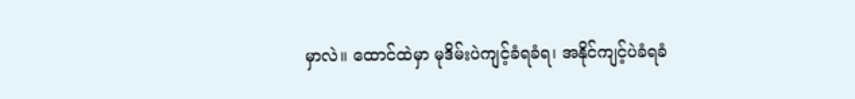မှာလဲ။ ထောင်ထဲမှာ မုဒိမ်းပဲကျင့်ခံရခံရ၊ အနိုင်ကျင့်ပဲခံရခံ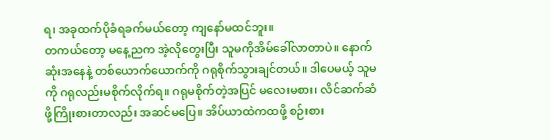ရ၊ အခုထက်ပိုခံရခက်မယ်တော့ ကျနော်မထင်ဘူး။
တကယ်တော့ မနေ့ညက အဲ့လိုတွေးပြီး သူမကိုအိမ်ခေါ်လာတာပဲ။ နောက်ဆုံးအနေနဲ့ တစ်ယောက်ယောက်ကို ဂရုစိုက်သွားချင်တယ်။ ဒါပေမယ့် သူမကို ဂရုလည်းမစိုက်လိုက်ရ။ ဂရုမစိုက်တဲ့အပြင် မလေးမစား၊ လိင်ဆက်ဆံဖို့ကြိုးစားတာလည်း အဆင်မပြေ။ အိပ်ယာထဲကထဖို့ စဉ်းစား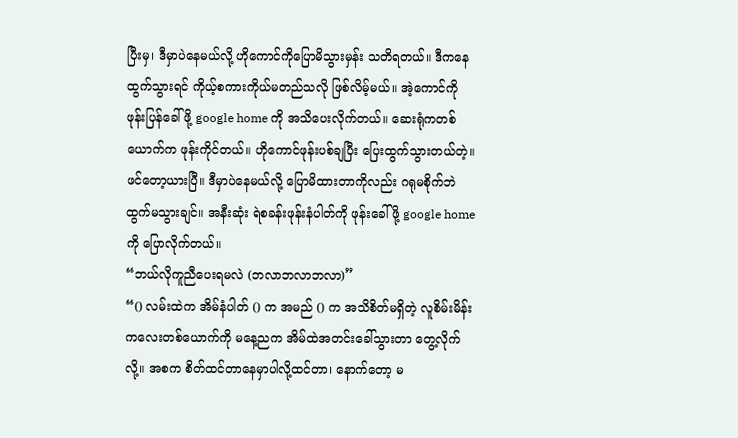ပြီးမှ၊ ဒီမှာပဲနေမယ်လို့ ဟိုကောင်ကိုပြောမိသွားမှန်း သတိရတယ်။ ဒီကနေထွက်သွားရင် ကိုယ့်စကားကိုယ်မတည်သလို ဖြစ်လိမ့်မယ်။ အဲ့ကောင်ကို ဖုန်းပြန်ခေါ်ဖို့ google home ကို အသိပေးလိုက်တယ်။ ဆေးရုံကတစ်ယောက်က ဖုန်းကိုင်တယ်။ ဟိုကောင်ဖုန်းပစ်ချပြီး ပြေးထွက်သွားတယ်တဲ့။ ဖင်တော့ယားပြီ။ ဒီမှာပဲနေမယ်လို့ ပြောမိထားတာကိုလည်း ဂရုမစိုက်ဘဲ ထွက်မသွားချင်။ အနီးဆုံး ရဲစခန်းဖုန်းနံပါတ်ကို ဖုန်းခေါ်ဖို့ google home ကို ပြောလိုက်တယ်။
“ဘယ်လိုကူညီပေးရမလဲ (ဘလာဘလာဘလာ)”
“() လမ်းထဲက အိမ်နံပါတ် () က အမည် () က အသိစိတ်မရှိတဲ့ လူစိမ်းမိန်းကလေးတစ်ယောက်ကို မနေ့ညက အိမ်ထဲအတင်းခေါ်သွားတာ တွေ့လိုက်လို့။ အစက စိတ်ထင်တာနေမှာပါလို့ထင်တာ၊ နောက်တော့ မ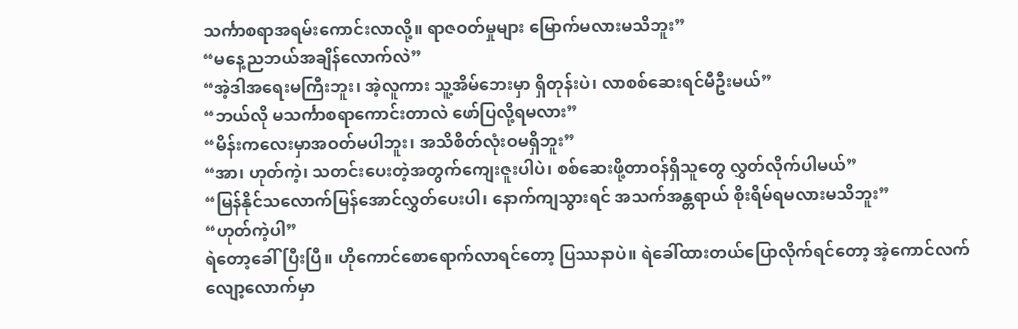သင်္ကာစရာအရမ်းကောင်းလာလို့။ ရာဇဝတ်မှုများ မြောက်မလားမသိဘူး”
“မနေ့ညဘယ်အချိန်လောက်လဲ”
“အဲ့ဒါအရေးမကြီးဘူး၊ အဲ့လူကား သူ့အိမ်ဘေးမှာ ရှိတုန်းပဲ၊ လာစစ်ဆေးရင်မီဦးမယ်”
“ဘယ်လို မသင်္ကာစရာကောင်းတာလဲ ဖော်ပြလို့ရမလား”
“မိန်းကလေးမှာအဝတ်မပါဘူး၊ အသိစိတ်လုံးဝမရှိဘူး”
“အာ၊ ဟုတ်ကဲ့၊ သတင်းပေးတဲ့အတွက်ကျေးဇူးပါပဲ၊ စစ်ဆေးဖို့တာဝန်ရှိသူတွေ လွှတ်လိုက်ပါမယ်”
“မြန်နိုင်သလောက်မြန်အောင်လွှတ်ပေးပါ၊ နောက်ကျသွားရင် အသက်အန္တရာယ် စိုးရိမ်ရမလားမသိဘူး”
“ဟုတ်ကဲ့ပါ”
ရဲတော့ခေါ်ပြီးပြီ။ ဟိုကောင်စောရောက်လာရင်တော့ ပြဿနာပဲ။ ရဲခေါ်ထားတယ်ပြောလိုက်ရင်တော့ အဲ့ကောင်လက်လျော့လောက်မှာ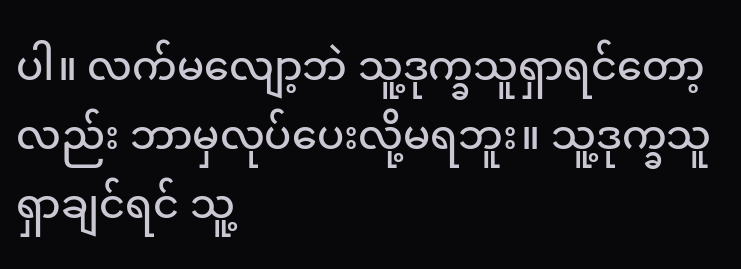ပါ။ လက်မလျော့ဘဲ သူ့ဒုက္ခသူရှာရင်တော့လည်း ဘာမှလုပ်ပေးလို့မရဘူး။ သူ့ဒုက္ခသူရှာချင်ရင် သူ့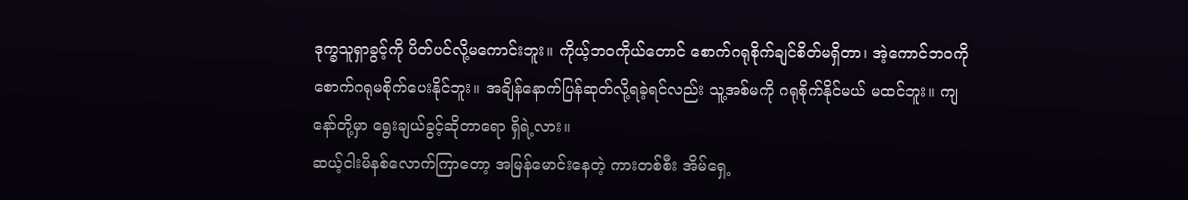ဒုက္ခသူရှာခွင့်ကို ပိတ်ပင်လို့မကောင်းဘူး။ ကိုယ့်ဘဝကိုယ်တောင် စောက်ဂရုစိုက်ချင်စိတ်မရှိတာ၊ အဲ့ကောင်ဘဝကို စောက်ဂရုမစိုက်ပေးနိုင်ဘူး။ အချိန်နောက်ပြန်ဆုတ်လို့ရခဲ့ရင်လည်း သူ့အစ်မကို ဂရုစိုက်နိုင်မယ် မထင်ဘူး။ ကျနော်တို့မှာ ရွေးချယ်ခွင့်ဆိုတာရော ရှိရဲ့လား။
ဆယ့်ငါးမိနစ်လောက်ကြာတော့ အမြန်မောင်းနေတဲ့ ကားတစ်စီး အိမ်ရှေ့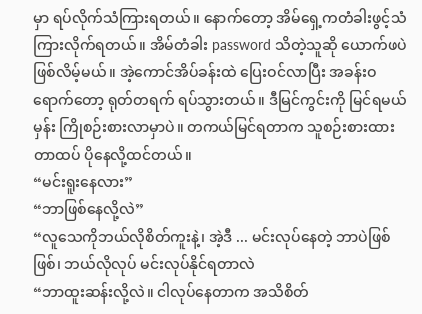မှာ ရပ်လိုက်သံကြားရတယ်။ နောက်တော့ အိမ်ရှေ့ကတံခါးဖွင့်သံ ကြားလိုက်ရတယ်။ အိမ်တံခါး password သိတဲ့သူဆို ယောက်ဖပဲဖြစ်လိမ့်မယ်။ အဲ့ကောင်အိပ်ခန်းထဲ ပြေးဝင်လာပြီး အခန်းဝရောက်တော့ ရုတ်တရက် ရပ်သွားတယ်။ ဒီမြင်ကွင်းကို မြင်ရမယ်မှန်း ကြိုစဉ်းစားလာမှာပဲ။ တကယ်မြင်ရတာက သူစဉ်းစားထားတာထပ် ပိုနေလို့ထင်တယ်။
“မင်းရူးနေလား”
“ဘာဖြစ်နေလို့လဲ”
“လူသေကိုဘယ်လိုစိတ်ကူးနဲ့၊ အဲ့ဒီ ... မင်းလုပ်နေတဲ့ ဘာပဲဖြစ်ဖြစ်၊ ဘယ်လိုလုပ် မင်းလုပ်နိုင်ရတာလဲ
“ဘာထူးဆန်းလို့လဲ။ ငါလုပ်နေတာက အသိစိတ်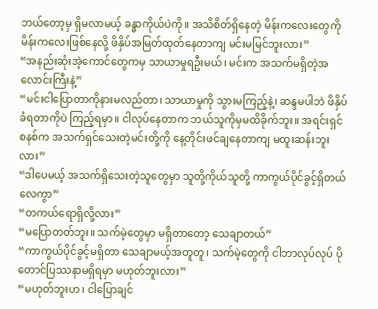ဘယ်တော့မှ ရှိမလာမယ့် ခန္ဓာကိုယ်ပဲကို။ အသိစိတ်ရှိနေတဲ့ မိန်းကလေးတွေကို မိန်းကလေးဖြစ်နေလို့ ဖိနှိပ်အမြတ်ထုတ်နေတာကျ မင်းမမြင်ဘူးလား”
“အနည်းဆုံးအဲ့ကောင်တွေကမှ သာယာမှုရဦးမယ်၊ မင်းက အသက်မရှိတဲ့အလောင်းကြီးနဲ့”
“မင်းငါပြောတာကိုနားမလည်တာ၊ သာယာမှုကို သွားမကြည့်နဲ့၊ ဆန္ဒမပါဘဲ ဖိနှိပ်ခံရတာကိုပဲ ကြည့်ရမှာ။ ငါလုပ်နေတာက ဘယ်သူကိုမှမထိခိုက်ဘူး။ အရင်းရှင်စနစ်က အသက်ရှင်သေးတဲ့မင်းတို့ကို နေ့တိုင်းဖင်ချနေတာကျ မထူးဆန်းဘူးလား”
“ဒါပေမယ့် အသက်ရှိသေးတဲ့သူတွေမှာ သူတို့ကိုယ်သူတို့ ကာကွယ်ပိုင်ခွင့်ရှိတယ်လေကွာ”
“တကယ်ရောရှိလို့လား”
“မပြောတတ်ဘူး။ သက်မဲ့တွေမှာ မရှိတာတော့ သေချာတယ်”
“ကာကွယ်ပိုင်ခွင့်မရှိတာ သေချာမယ့်အတူတူ၊ သက်မဲ့တွေကို ငါဘာလုပ်လုပ် ပိုတောင်ပြဿနာမရှိရမှာ မဟုတ်ဘူးလား”
“မဟုတ်ဘူးဟ၊ ငါပြောချင်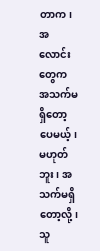တာက၊ အလောင်းတွေက အသက်မရှိတော့ပေမယ့်၊ မဟုတ်ဘူး၊ အသက်မရှိတော့လို့၊ သူ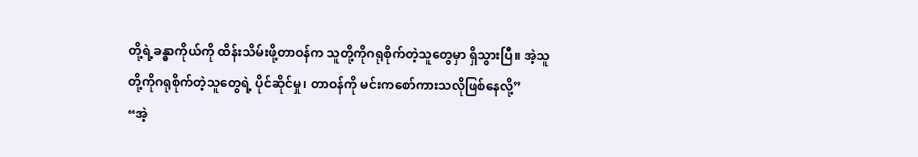တို့ရဲ့ခန္ဓာကိုယ်ကို ထိန်းသိမ်းဖို့တာဝန်က သူတို့ကိုဂရုစိုက်တဲ့သူတွေမှာ ရှိသွားပြီ။ အဲ့သူတို့ကိုဂရုစိုက်တဲ့သူတွေရဲ့ ပိုင်ဆိုင်မှု၊ တာဝန်ကို မင်းကစော်ကားသလိုဖြစ်နေလို့”
“အဲ့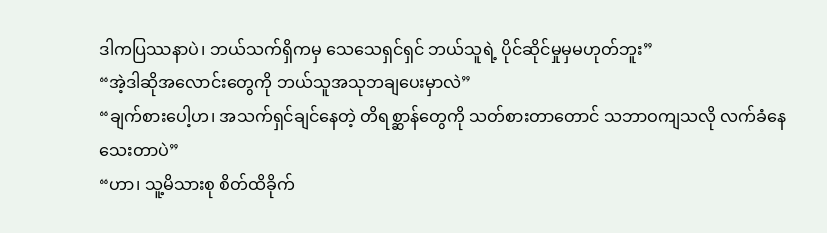ဒါကပြဿနာပဲ၊ ဘယ်သက်ရှိကမှ သေသေရှင်ရှင် ဘယ်သူရဲ့ ပိုင်ဆိုင်မှုမှမဟုတ်ဘူး”
“အဲ့ဒါဆိုအလောင်းတွေကို ဘယ်သူအသုဘချပေးမှာလဲ”
“ချက်စားပေါ့ဟ၊ အသက်ရှင်ချင်နေတဲ့ တိရစ္ဆာန်တွေကို သတ်စားတာတောင် သဘာဝကျသလို လက်ခံနေသေးတာပဲ”
“ဟာ၊ သူ့မိသားစု စိတ်ထိခိုက်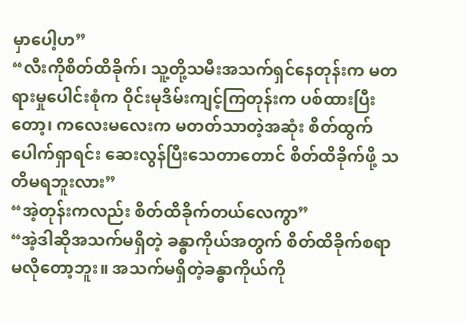မှာပေါ့ဟ”
“လီးကိုစိတ်ထိခိုက်၊ သူ့တို့သမီးအသက်ရှင်နေတုန်းက မတရားမှုပေါင်းစုံက ဝိုင်းမုဒိမ်းကျင့်ကြတုန်းက ပစ်ထားပြီးတော့၊ ကလေးမလေးက မတတ်သာတဲ့အဆုံး စိတ်ထွက်ပေါက်ရှာရင်း ဆေးလွန်ပြီးသေတာတောင် စိတ်ထိခိုက်ဖို့ သတိမရဘူးလား”
“အဲ့တုန်းကလည်း စိတ်ထိခိုက်တယ်လေကွာ”
“အဲ့ဒါဆိုအသက်မရှိတဲ့ ခန္ဓာကိုယ်အတွက် စိတ်ထိခိုက်စရာမလိုတော့ဘူး။ အသက်မရှိတဲ့ခန္ဓာကိုယ်ကို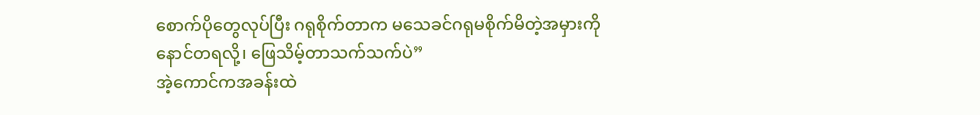စောက်ပိုတွေလုပ်ပြီး ဂရုစိုက်တာက မသေခင်ဂရုမစိုက်မိတဲ့အမှားကို နောင်တရလို့၊ ဖြေသိမ့်တာသက်သက်ပဲ”
အဲ့ကောင်ကအခန်းထဲ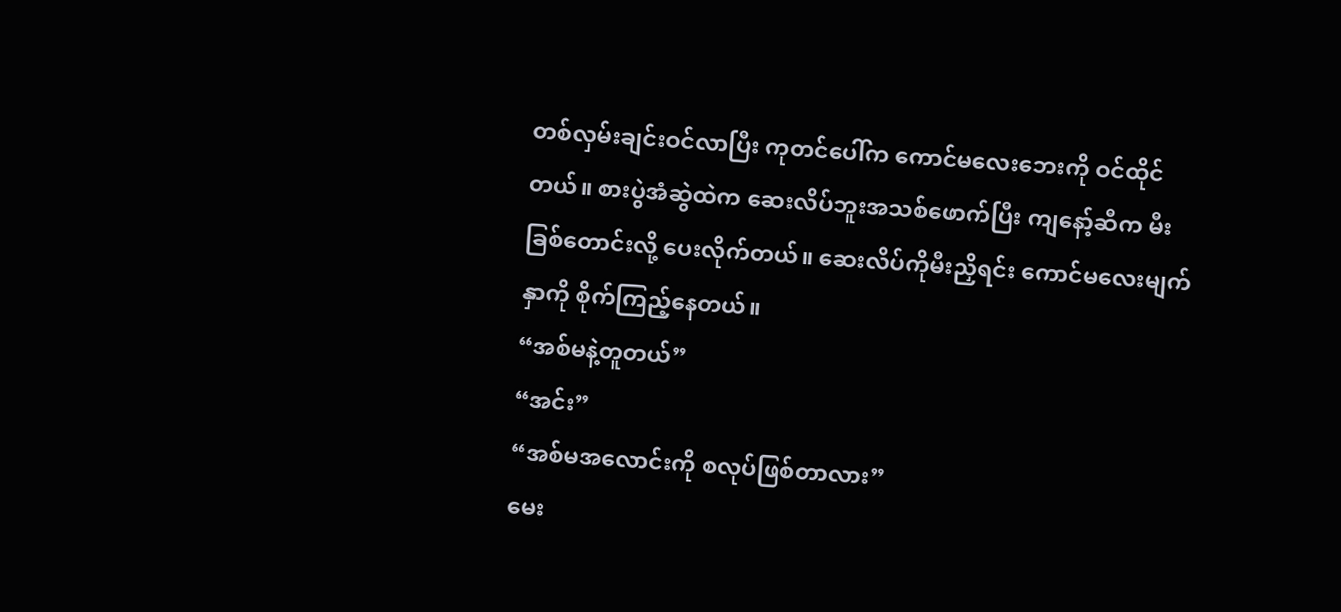တစ်လှမ်းချင်းဝင်လာပြီး ကုတင်ပေါ်က ကောင်မလေးဘေးကို ဝင်ထိုင်တယ်။ စားပွဲအံဆွဲထဲက ဆေးလိပ်ဘူးအသစ်ဖောက်ပြီး ကျနော့်ဆီက မီးခြစ်တောင်းလို့ ပေးလိုက်တယ်။ ဆေးလိပ်ကိုမီးညှိရင်း ကောင်မလေးမျက်နှာကို စိုက်ကြည့်နေတယ်။
“အစ်မနဲ့တူတယ်”
“အင်း”
“အစ်မအလောင်းကို စလုပ်ဖြစ်တာလား”
မေး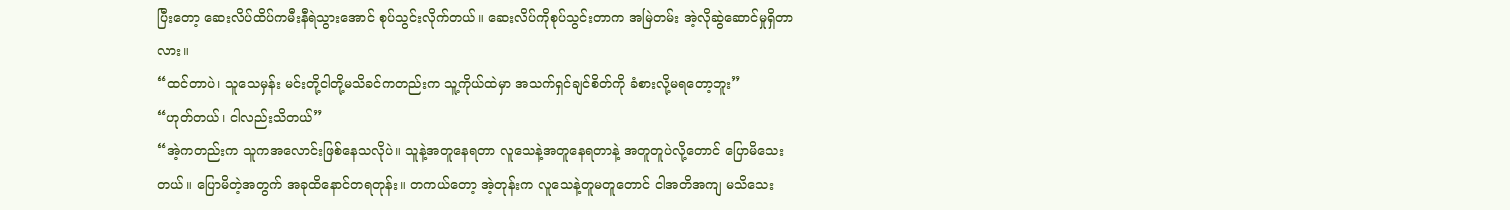ပြီးတော့ ဆေးလိပ်ထိပ်ကမီးနီရဲသွားအောင် စုပ်သွင်းလိုက်တယ်။ ဆေးလိပ်ကိုစုပ်သွင်းတာက အမြဲတမ်း အဲ့လိုဆွဲဆောင်မှုရှိတာလား။
“ထင်တာပဲ၊ သူသေမှန်း မင်းတို့ငါတို့မသိခင်ကတည်းက သူ့ကိုယ်ထဲမှာ အသက်ရှင်ချင်စိတ်ကို ခံစားလို့မရတော့ဘူး”
“ဟုတ်တယ်၊ ငါလည်းသိတယ်”
“အဲ့ကတည်းက သူကအလောင်းဖြစ်နေသလိုပဲ။ သူနဲ့အတူနေရတာ လူသေနဲ့အတူနေရတာနဲ့ အတူတူပဲလို့တောင် ပြောမိသေးတယ်။ ပြောမိတဲ့အတွက် အခုထိနောင်တရတုန်း။ တကယ်တော့ အဲ့တုန်းက လူသေနဲ့တူမတူတောင် ငါအတိအကျ မသိသေး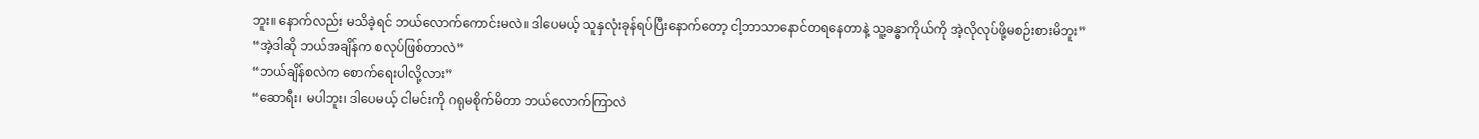ဘူး။ နောက်လည်း မသိခဲ့ရင် ဘယ်လောက်ကောင်းမလဲ။ ဒါပေမယ့် သူနှလုံးခုန်ရပ်ပြီးနောက်တော့ ငါ့ဘာသာနောင်တရနေတာနဲ့ သူ့ခန္ဓာကိုယ်ကို အဲ့လိုလုပ်ဖို့မစဉ်းစားမိဘူး”
“အဲ့ဒါဆို ဘယ်အချိန်က စလုပ်ဖြစ်တာလဲ”
“ဘယ်ချိန်စလဲက စောက်ရေးပါလို့လား”
“ဆောရီး၊ မပါဘူး၊ ဒါပေမယ့် ငါမင်းကို ဂရုမစိုက်မိတာ ဘယ်လောက်ကြာလဲ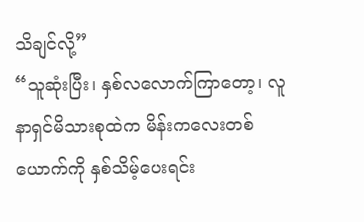သိချင်လို့”
“သူဆုံးပြီး၊ နှစ်လလောက်ကြာတော့၊ လူနာရှင်မိသားစုထဲက မိန်းကလေးတစ်ယောက်ကို နှစ်သိမ့်ပေးရင်း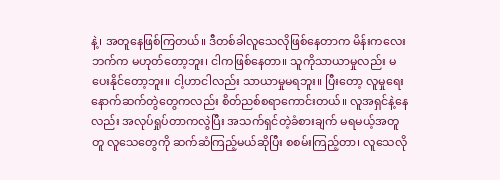နဲ့၊ အတူနေဖြစ်ကြတယ်။ ဒီတစ်ခါလူသေလိုဖြစ်နေတာက မိန်းကလေးဘက်က မဟုတ်တော့ဘူး၊ ငါကဖြစ်နေတာ။ သူကိုသာယာမှုလည်း မပေးနိုင်တော့ဘူး။ ငါ့ဟာငါလည်း သာယာမှုမရဘူး။ ပြီးတော့ လူမှုရေးနောက်ဆက်တွဲတွေကလည်း စိတ်ညစ်စရာကောင်းတယ်။ လူအရှင်နဲ့နေလည်း အလုပ်ရှုပ်တာကလွဲပြီး အသက်ရှင်တဲ့ခံစားချက် မရမယ့်အတူတူ လူသေတွေကို ဆက်ဆံကြည့်မယ်ဆိုပြီး စစမ်းကြည့်တာ၊ လူသေလို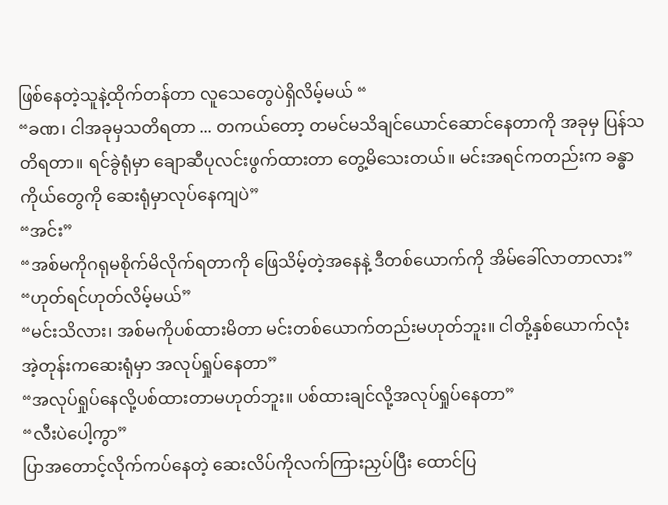ဖြစ်နေတဲ့သူနဲ့ထိုက်တန်တာ လူသေတွေပဲရှိလိမ့်မယ် “
“ခဏ၊ ငါအခုမှသတိရတာ ... တကယ်တော့ တမင်မသိချင်ယောင်ဆောင်နေတာကို အခုမှ ပြန်သတိရတာ။ ရင်ခွဲရုံမှာ ချောဆီပုလင်းဖွက်ထားတာ တွေ့မိသေးတယ်။ မင်းအရင်ကတည်းက ခန္ဓာကိုယ်တွေကို ဆေးရုံမှာလုပ်နေကျပဲ”
“အင်း”
“အစ်မကိုဂရုမစိုက်မိလိုက်ရတာကို ဖြေသိမ့်တဲ့အနေနဲ့ ဒီတစ်ယောက်ကို အိမ်ခေါ်လာတာလား”
“ဟုတ်ရင်ဟုတ်လိမ့်မယ်”
“မင်းသိလား၊ အစ်မကိုပစ်ထားမိတာ မင်းတစ်ယောက်တည်းမဟုတ်ဘူး။ ငါတို့နှစ်ယောက်လုံး အဲ့တုန်းကဆေးရုံမှာ အလုပ်ရှုပ်နေတာ”
“အလုပ်ရှုပ်နေလို့ပစ်ထားတာမဟုတ်ဘူး။ ပစ်ထားချင်လို့အလုပ်ရှုပ်နေတာ”
“လီးပဲပေါ့ကွာ”
ပြာအတောင့်လိုက်ကပ်နေတဲ့ ဆေးလိပ်ကိုလက်ကြားညှပ်ပြီး ထောင်ပြ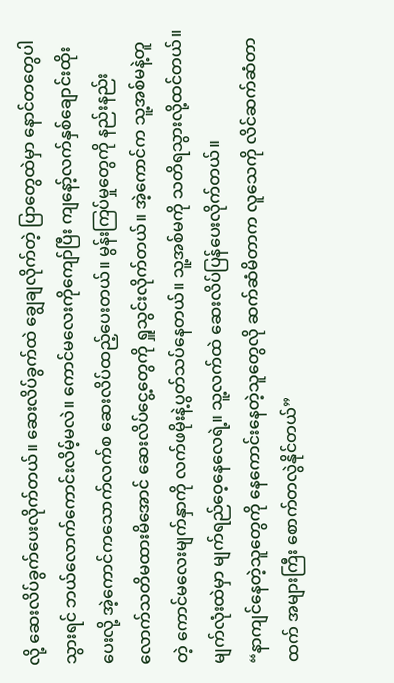လို့ ဆေးလိပ်ခွက်ပေးလိုက်တယ်။ ဆေးလိပ်ခွက်ထဲ ချွေချလိုက်တဲ့ ပြာတွေထဲမှာ နောင်တတွေပါသွားရင် ဘယ်လောက်ကောင်းလိမ့်မလဲ။ ကောင်မလေးကိုကျော်ပြီး ကျနော့်လက်နှစ်ချောင်းထိုးပေးလို့ အဲ့ကောင်ကသောက်လက်စ ဆေးလိပ်ထည့်ပေးတယ်။ မွန်းကြပ်မှုတွေကို နည်းနည်းလောက်သတိမထားမိအောင် ဆေးလိပ်ငွေ့တွေကို ရှူသွင်းလိုက်တယ်။ အဲ့ကောင်က သူ့အစ်မနဲ့တူတဲ့ ကောင်မလေးမျက်နှာကို လက်ဖမိုးနဲ့ပွတ်သပ်နေတယ်။ သူ့အစ်မကို သတိရသွားလို့ထင်တယ်။ မျက်လုံးထဲမှာ မျက်ရည်ဝေ့နေလေရဲ့။ သူ့လက်ထဲ ဆေးလိပ်ပြန်ပေးလိုက်တယ်။
“နာကျင်နေတဲ့သူတွေကို နေကောင်းနေတဲ့သူတွေလို ဆက်ဆံမိတာက လူသေကို လိင်ဆက်ဆံတာထက် အများကြီး စောက်တလွဲနိုင်တယ်”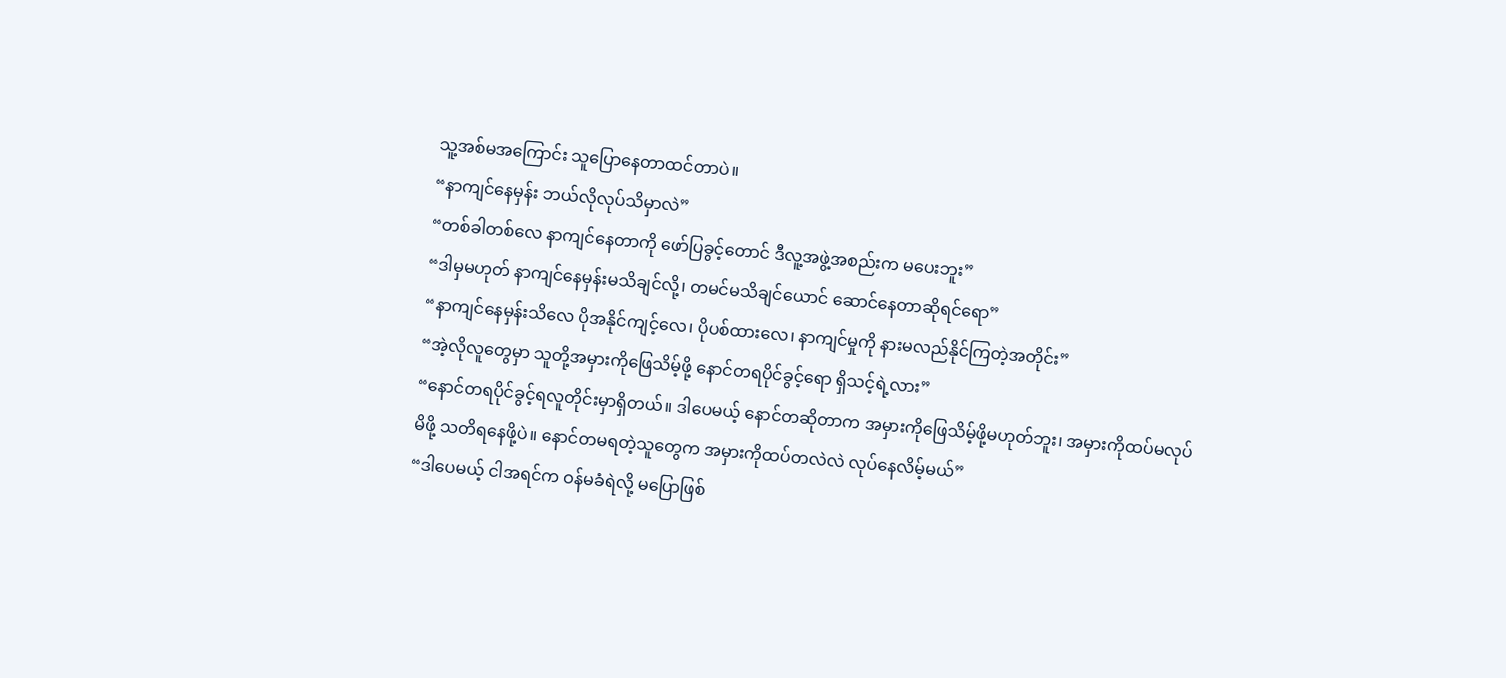သူ့အစ်မအကြောင်း သူပြောနေတာထင်တာပဲ။
“နာကျင်နေမှန်း ဘယ်လိုလုပ်သိမှာလဲ”
“တစ်ခါတစ်လေ နာကျင်နေတာကို ဖော်ပြခွင့်တောင် ဒီလူ့အဖွဲ့အစည်းက မပေးဘူး”
“ဒါမှမဟုတ် နာကျင်နေမှန်းမသိချင်လို့၊ တမင်မသိချင်ယောင် ဆောင်နေတာဆိုရင်ရော”
“နာကျင်နေမှန်းသိလေ ပိုအနိုင်ကျင့်လေ၊ ပိုပစ်ထားလေ၊ နာကျင်မှုကို နားမလည်နိုင်ကြတဲ့အတိုင်း”
“အဲ့လိုလူတွေမှာ သူတို့အမှားကိုဖြေသိမ့်ဖို့ နောင်တရပိုင်ခွင့်ရော ရှိသင့်ရဲ့လား”
“နောင်တရပိုင်ခွင့်ရလူတိုင်းမှာရှိတယ်။ ဒါပေမယ့် နောင်တဆိုတာက အမှားကိုဖြေသိမ့်ဖို့မဟုတ်ဘူး၊ အမှားကိုထပ်မလုပ်မိဖို့ သတိရနေဖို့ပဲ။ နောင်တမရတဲ့သူတွေက အမှားကိုထပ်တလဲလဲ လုပ်နေလိမ့်မယ်”
“ဒါပေမယ့် ငါအရင်က ဝန်မခံရဲလို့ မပြောဖြစ်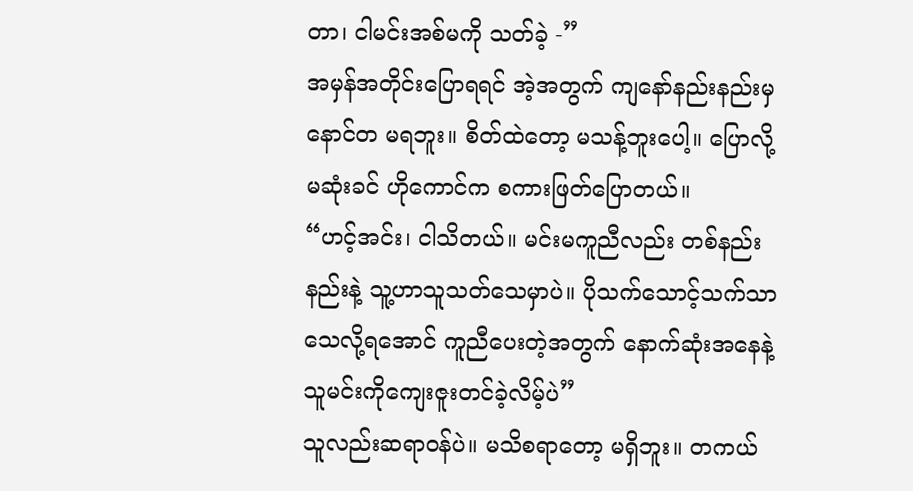တာ၊ ငါမင်းအစ်မကို သတ်ခဲ့ -”
အမှန်အတိုင်းပြောရရင် အဲ့အတွက် ကျနော်နည်းနည်းမှနောင်တ မရဘူး။ စိတ်ထဲတော့ မသန့်ဘူးပေါ့။ ပြောလို့မဆုံးခင် ဟိုကောင်က စကားဖြတ်ပြောတယ်။
“ဟင့်အင်း၊ ငါသိတယ်။ မင်းမကူညီလည်း တစ်နည်းနည်းနဲ့ သူ့ဟာသူသတ်သေမှာပဲ။ ပိုသက်သောင့်သက်သာ သေလို့ရအောင် ကူညီပေးတဲ့အတွက် နောက်ဆုံးအနေနဲ့ သူမင်းကိုကျေးဇူးတင်ခဲ့လိမ့်ပဲ”
သူလည်းဆရာဝန်ပဲ။ မသိစရာတော့ မရှိဘူး။ တကယ်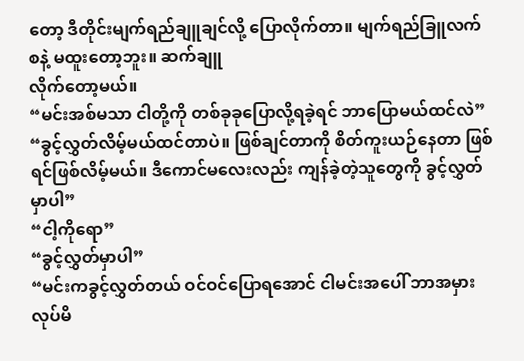တော့ ဒီတိုင်းမျက်ရည်ချူချင်လို့ ပြောလိုက်တာ။ မျက်ရည်ခြူလက်စနဲ့ မထူးတော့ဘူး။ ဆက်ချူ
လိုက်တော့မယ်။
“မင်းအစ်မသာ ငါတို့ကို တစ်ခုခုပြောလို့ရခဲ့ရင် ဘာပြောမယ်ထင်လဲ”
“ခွင့်လွှတ်လိမ့်မယ်ထင်တာပဲ။ ဖြစ်ချင်တာကို စိတ်ကူးယဉ်နေတာ ဖြစ်ရင်ဖြစ်လိမ့်မယ်။ ဒီကောင်မလေးလည်း ကျန်ခဲ့တဲ့သူတွေကို ခွင့်လွှတ်မှာပါ”
“ငါ့ကိုရော”
“ခွင့်လွှတ်မှာပါ”
“မင်းကခွင့်လွှတ်တယ် ဝင်ဝင်ပြောရအောင် ငါမင်းအပေါ် ဘာအမှားလုပ်မိ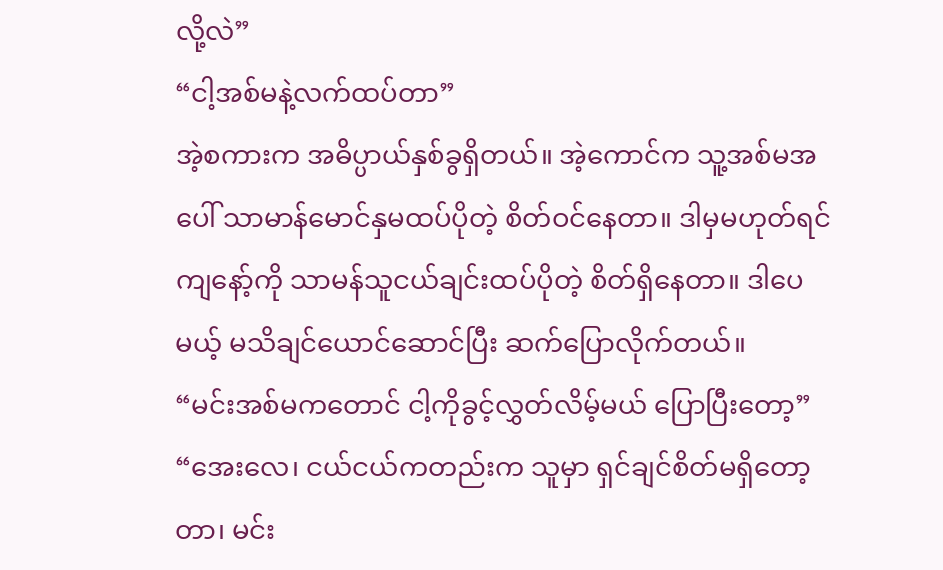လို့လဲ”
“ငါ့အစ်မနဲ့လက်ထပ်တာ”
အဲ့စကားက အဓိပ္ပာယ်နှစ်ခွရှိတယ်။ အဲ့ကောင်က သူ့အစ်မအပေါ် သာမာန်မောင်နှမထပ်ပိုတဲ့ စိတ်ဝင်နေတာ။ ဒါမှမဟုတ်ရင် ကျနော့်ကို သာမန်သူငယ်ချင်းထပ်ပိုတဲ့ စိတ်ရှိနေတာ။ ဒါပေမယ့် မသိချင်ယောင်ဆောင်ပြီး ဆက်ပြောလိုက်တယ်။
“မင်းအစ်မကတောင် ငါ့ကိုခွင့်လွှတ်လိမ့်မယ် ပြောပြီးတော့”
“အေးလေ၊ ငယ်ငယ်ကတည်းက သူမှာ ရှင်ချင်စိတ်မရှိတော့တာ၊ မင်း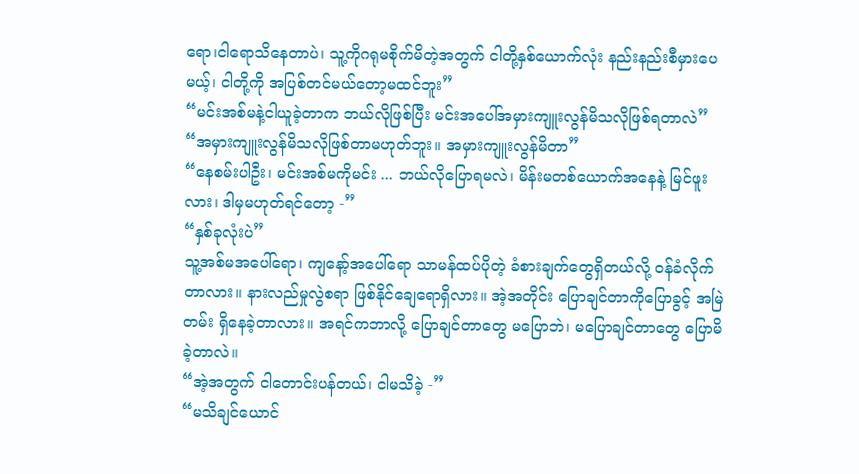ရော၊ငါရောသိနေတာပဲ၊ သူ့ကိုဂရုမစိုက်မိတဲ့အတွက် ငါတို့နှစ်ယောက်လုံး နည်းနည်းစီမှားပေမယ့်၊ ငါတို့ကို အပြစ်တင်မယ်တော့မထင်ဘူး”
“မင်းအစ်မနဲ့ငါယူခဲ့တာက ဘယ်လိုဖြစ်ပြီး မင်းအပေါ်အမှားကျူးလွန်မိသလိုဖြစ်ရတာလဲ”
“အမှားကျူးလွန်မိသလိုဖြစ်တာမဟုတ်ဘူး။ အမှားကျူးလွန်မိတာ”
“နေစမ်းပါဦး၊ မင်းအစ်မကိုမင်း ... ဘယ်လိုပြောရမလဲ၊ မိန်းမတစ်ယောက်အနေနဲ့ မြင်ဖူးလား၊ ဒါမှမဟုတ်ရင်တော့ -”
“နှစ်ခုလုံးပဲ”
သူ့အစ်မအပေါ်ရော၊ ကျနော့်အပေါ်ရော သာမန်ထပ်ပိုတဲ့ ခံစားချက်တွေရှိတယ်လို့ ဝန်ခံလိုက်တာလား။ နားလည်မှုလွဲစရာ ဖြစ်နိုင်ချေရောရှိလား။ အဲ့အတိုင်း ပြောချင်တာကိုပြောခွင့် အမြဲတမ်း ရှိနေခဲ့တာလား။ အရင်ကဘာလို့ ပြောချင်တာတွေ မပြောဘဲ၊ မပြောချင်တာတွေ ပြောမိခဲ့တာလဲ။
“အဲ့အတွက် ငါတောင်းပန်တယ်၊ ငါမသိခဲ့ -”
“မသိချင်ယောင်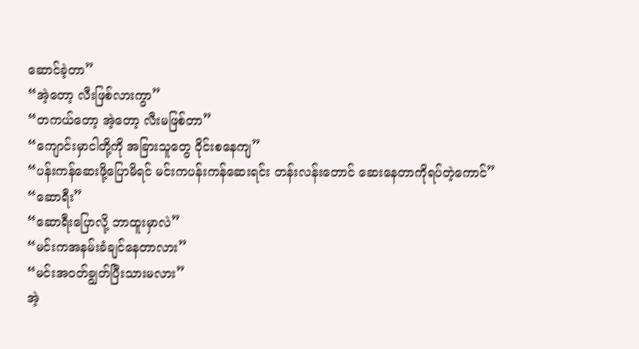ဆောင်ခဲ့တာ”
“အဲ့တော့ လီးဖြစ်လားကွာ”
“တကယ်တော့ အဲ့တော့ လီးမဖြစ်တာ”
“ကျောင်းမှာငါတို့ကို အခြားသူတွေ ဝိုင်းစနေကျ”
“ပန်းကန်ဆေးဖို့ပြောမိရင် မင်းကပန်းကန်ဆေးရင်း တန်းလန်းတောင် ဆေးနေတာကိုရပ်တဲ့ကောင်”
“ဆောရီး”
“ဆောရီးပြောလို့ ဘာထူးမှာလဲ”
“မင်းကအနမ်းခံချင်နေတာလား”
“မင်းအဝတ်ချွတ်ပြီးသားမလား”
အဲ့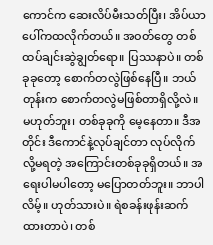ကောင်က ဆေးလိပ်မီးသတ်ပြီး၊ အိပ်ယာပေါ်ကထလိုက်တယ်။ အဝတ်တွေ တစ်ထပ်ချင်းဆွဲချွတ်ရော။ ပြဿနာပဲ။ တစ်ခုခုတော့ စောက်တလွဲဖြစ်နေပြီ။ ဘယ်တုန်းက စောက်တလွဲမဖြစ်တာရှိလို့လဲ။ မဟုတ်ဘူး၊ တစ်ခုခုကို မေ့နေတာ။ ဒီအတိုင်း ဒီကောင်နဲ့လုပ်ချင်တာ လုပ်လိုက်လို့မရတဲ့ အကြောင်းတစ်ခုခုရှိတယ်။ အရေးပါမပါတော့ မပြောတတ်ဘူး။ ဘာပါလိမ့်။ ဟုတ်သားပဲ။ ရဲစခန်းဖုန်းဆက်ထားတာပဲ၊ တစ်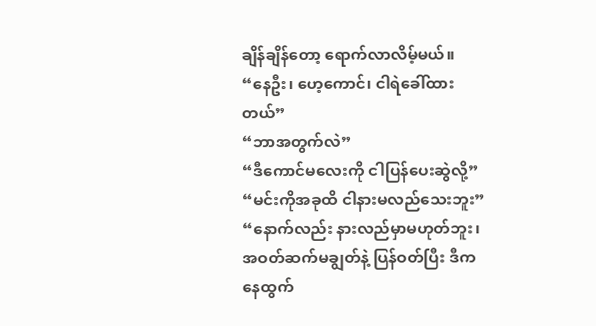ချိန်ချိန်တော့ ရောက်လာလိမ့်မယ်။
“နေဦး၊ ဟေ့ကောင်၊ ငါရဲခေါ်ထားတယ်”
“ဘာအတွက်လဲ”
“ဒီကောင်မလေးကို ငါပြန်ပေးဆွဲလို့”
“မင်းကိုအခုထိ ငါနားမလည်သေးဘူး”
“နောက်လည်း နားလည်မှာမဟုတ်ဘူး၊ အဝတ်ဆက်မချွတ်နဲ့ ပြန်ဝတ်ပြီး ဒီကနေထွက်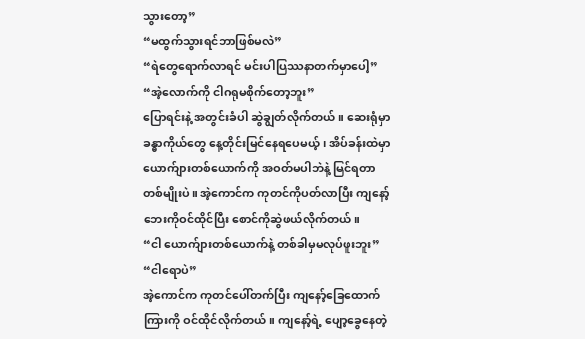သွားတော့”
“မထွက်သွားရင်ဘာဖြစ်မလဲ”
“ရဲတွေရောက်လာရင် မင်းပါပြဿနာတက်မှာပေါ့”
“အဲ့လောက်ကို ငါဂရုမစိုက်တော့ဘူး”
ပြောရင်းနဲ့ အတွင်းခံပါ ဆွဲချွတ်လိုက်တယ်။ ဆေးရုံမှာ ခန္ဓာကိုယ်တွေ နေ့တိုင်းမြင်နေရပေမယ့်၊ အိပ်ခန်းထဲမှာ ယောက်ျားတစ်ယောက်ကို အဝတ်မပါဘဲနဲ့ မြင်ရတာတစ်မျိုးပဲ။ အဲ့ကောင်က ကုတင်ကိုပတ်လာပြီး ကျနော့်ဘေးကိုဝင်ထိုင်ပြီး စောင်ကိုဆွဲဖယ်လိုက်တယ်။
“ငါ ယောက်ျားတစ်ယောက်နဲ့ တစ်ခါမှမလုပ်ဖူးဘူး”
“ငါရောပဲ”
အဲ့ကောင်က ကုတင်ပေါ်တက်ပြီး ကျနော့်ခြေထောက်ကြားကို ဝင်ထိုင်လိုက်တယ်။ ကျနော့်ရဲ့ ပျော့ခွေနေတဲ့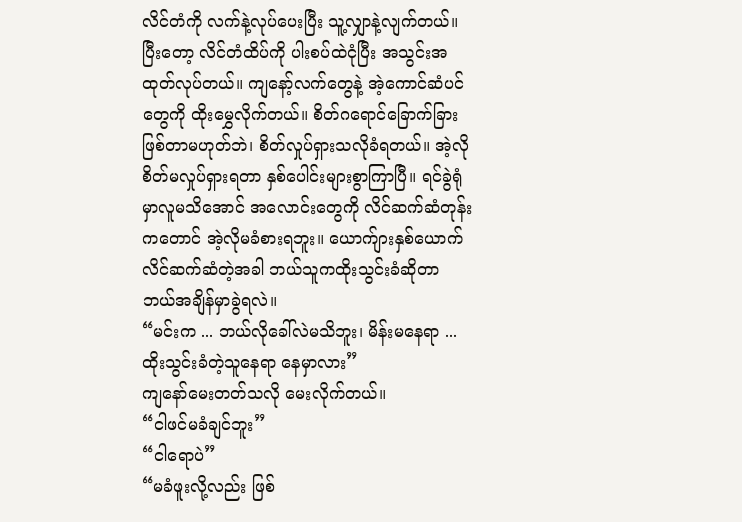လိင်တံကို လက်နဲ့လုပ်ပေးပြီး သူ့လျှာနဲ့လျက်တယ်။ ပြီးတော့ လိင်တံထိပ်ကို ပါးစပ်ထဲငုံပြီး အသွင်းအထုတ်လုပ်တယ်။ ကျနော့်လက်တွေနဲ့ အဲ့ကောင်ဆံပင်တွေကို ထိုးမွှေလိုက်တယ်။ စိတ်ဂရောင်ခြောက်ခြား ဖြစ်တာမဟုတ်ဘဲ၊ စိတ်လှုပ်ရှားသလိုခံရတယ်။ အဲ့လိုစိတ်မလှုပ်ရှားရတာ နှစ်ပေါင်းများစွာကြာပြီ။ ရင်ခွဲရုံမှာလူမသိအောင် အလောင်းတွေကို လိင်ဆက်ဆံတုန်းကတောင် အဲ့လိုမခံစားရဘူး။ ယောက်ျားနှစ်ယောက် လိင်ဆက်ဆံတဲ့အခါ ဘယ်သူကထိုးသွင်းခံဆိုတာ ဘယ်အချိန်မှာခွဲရလဲ။
“မင်းက ... ဘယ်လိုခေါ်လဲမသိဘူး၊ မိန်းမနေရာ ... ထိုးသွင်းခံတဲ့သူနေရာ နေမှာလား”
ကျနော်မေးတတ်သလို မေးလိုက်တယ်။
“ငါဖင်မခံချင်ဘူး”
“ငါရောပဲ”
“မခံဖူးလို့လည်း ဖြစ်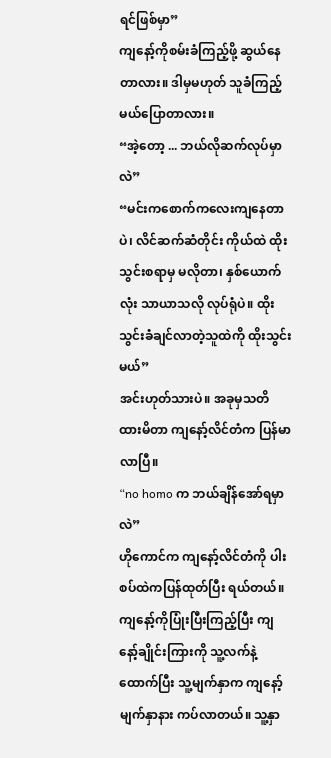ရင်ဖြစ်မှာ”
ကျနော့်ကိုစမ်းခံကြည့်ဖို့ ဆွယ်နေတာလား။ ဒါမှမဟုတ် သူခံကြည့်မယ်ပြောတာလား။
“အဲ့တော့ ... ဘယ်လိုဆက်လုပ်မှာလဲ”
“မင်းကစောက်ကလေးကျနေတာပဲ၊ လိင်ဆက်ဆံတိုင်း ကိုယ်ထဲ ထိုးသွင်းစရာမှ မလိုတာ၊ နှစ်ယောက်လုံး သာယာသလို လုပ်ရုံပဲ။ ထိုးသွင်းခံချင်လာတဲ့သူထဲကို ထိုးသွင်းမယ်”
အင်းဟုတ်သားပဲ။ အခုမှသတိထားမိတာ ကျနော့်လိင်တံက ပြန်မာလာပြီ။
“no homo က ဘယ်ချိန်အော်ရမှာလဲ”
ဟိုကောင်က ကျနော့်လိင်တံကို ပါးစပ်ထဲကပြန်ထုတ်ပြီး ရယ်တယ်။ ကျနော့်ကိုပြုံးပြီးကြည့်ပြီး ကျနော့်ချိုင်းကြားကို သူ့လက်နဲ့ ထောက်ပြီး သူ့မျက်နှာက ကျနော့်မျက်နှာနား ကပ်လာတယ်။ သူ့နှာ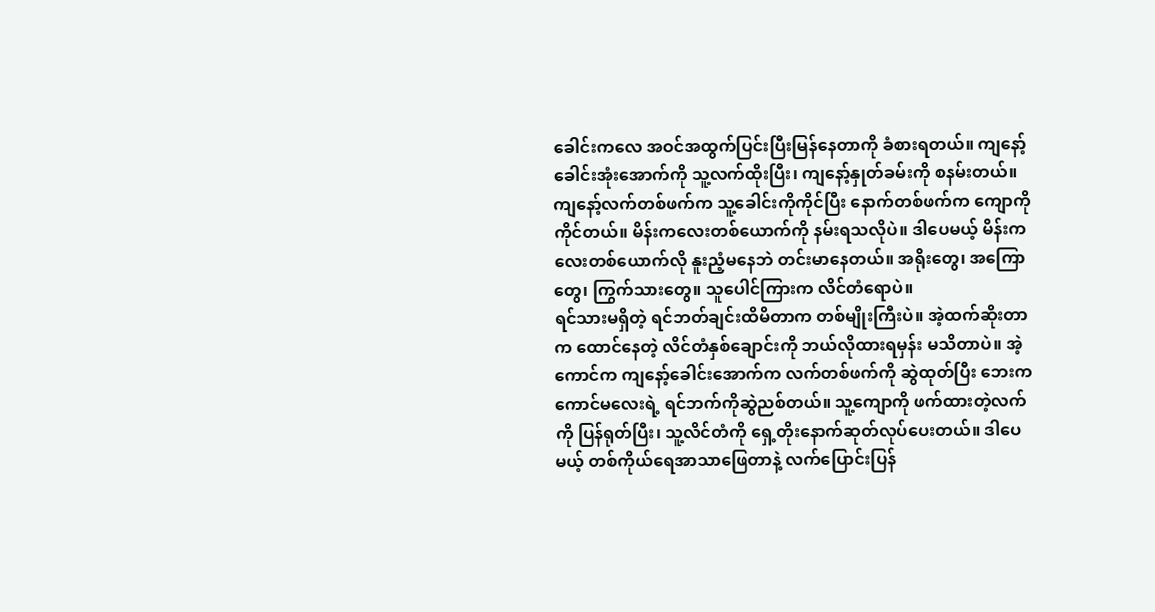ခေါင်းကလေ အဝင်အထွက်ပြင်းပြီးမြန်နေတာကို ခံစားရတယ်။ ကျနော့်ခေါင်းအုံးအောက်ကို သူ့လက်ထိုးပြီး၊ ကျနော့်နှုတ်ခမ်းကို စနမ်းတယ်။ ကျနော့်လက်တစ်ဖက်က သူ့ခေါင်းကိုကိုင်ပြီး နောက်တစ်ဖက်က ကျောကိုကိုင်တယ်။ မိန်းကလေးတစ်ယောက်ကို နမ်းရသလိုပဲ။ ဒါပေမယ့် မိန်းကလေးတစ်ယောက်လို နူးညံ့မနေဘဲ တင်းမာနေတယ်။ အရိုးတွေ၊ အကြောတွေ၊ ကြွက်သားတွေ။ သူပေါင်ကြားက လိင်တံရောပဲ။
ရင်သားမရှိတဲ့ ရင်ဘတ်ချင်းထိမိတာက တစ်မျိုးကြီးပဲ။ အဲ့ထက်ဆိုးတာက ထောင်နေတဲ့ လိင်တံနှစ်ချောင်းကို ဘယ်လိုထားရမှန်း မသိတာပဲ။ အဲ့ကောင်က ကျနော့်ခေါင်းအောက်က လက်တစ်ဖက်ကို ဆွဲထုတ်ပြီး ဘေးကကောင်မလေးရဲ့ ရင်ဘက်ကိုဆွဲညစ်တယ်။ သူ့ကျောကို ဖက်ထားတဲ့လက်ကို ပြန်ရုတ်ပြီး၊ သူ့လိင်တံကို ရှေ့တိုးနောက်ဆုတ်လုပ်ပေးတယ်။ ဒါပေမယ့် တစ်ကိုယ်ရေအာသာဖြေတာနဲ့ လက်ပြောင်းပြန်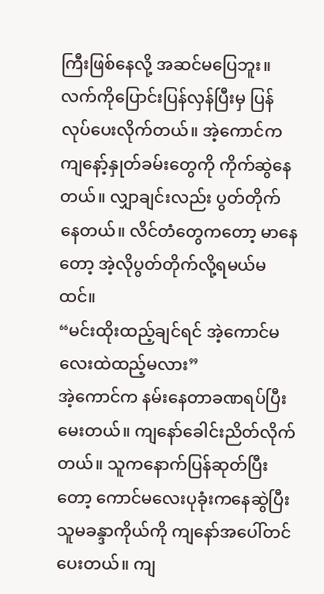ကြီးဖြစ်နေလို့ အဆင်မပြေဘူး။ လက်ကိုပြောင်းပြန်လှန်ပြီးမှ ပြန်လုပ်ပေးလိုက်တယ်။ အဲ့ကောင်က ကျနော့်နှုတ်ခမ်းတွေကို ကိုက်ဆွဲနေတယ်။ လျှာချင်းလည်း ပွတ်တိုက်နေတယ်။ လိင်တံတွေကတော့ မာနေတော့ အဲ့လိုပွတ်တိုက်လို့ရမယ်မထင်။
“မင်းထိုးထည့်ချင်ရင် အဲ့ကောင်မလေးထဲထည့်မလား”
အဲ့ကောင်က နမ်းနေတာခဏရပ်ပြီး မေးတယ်။ ကျနော်ခေါင်းညိတ်လိုက်တယ်။ သူကနောက်ပြန်ဆုတ်ပြီးတော့ ကောင်မလေးပုခုံးကနေဆွဲပြီး သူမခန္ဒာကိုယ်ကို ကျနော်အပေါ်တင်ပေးတယ်။ ကျ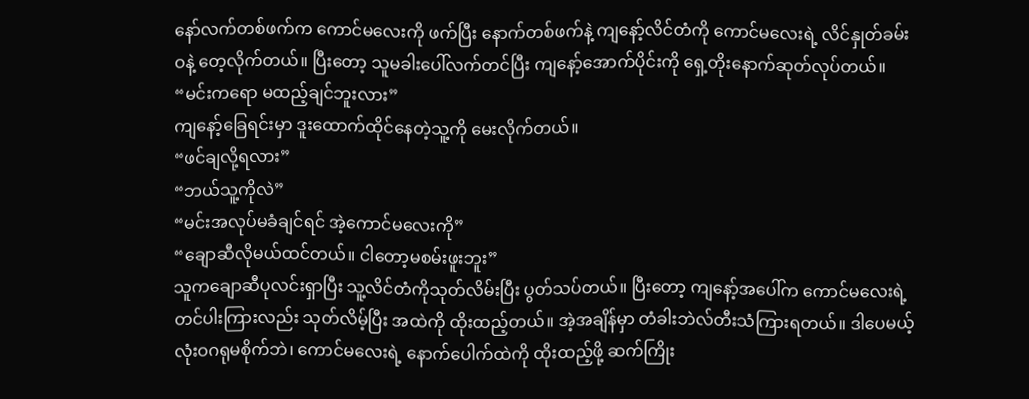နော်လက်တစ်ဖက်က ကောင်မလေးကို ဖက်ပြီး နောက်တစ်ဖက်နဲ့ ကျနော့်လိင်တံကို ကောင်မလေးရဲ့ လိင်နှုတ်ခမ်းဝနဲ့ တေ့လိုက်တယ်။ ပြီးတော့ သူမခါးပေါ်လက်တင်ပြီး ကျနော့်အောက်ပိုင်းကို ရှေ့တိုးနောက်ဆုတ်လုပ်တယ်။
“မင်းကရော မထည့်ချင်ဘူးလား”
ကျနော့်ခြေရင်းမှာ ဒူးထောက်ထိုင်နေတဲ့သူ့ကို မေးလိုက်တယ်။
“ဖင်ချလို့ရလား”
“ဘယ်သူ့ကိုလဲ”
“မင်းအလုပ်မခံချင်ရင် အဲ့ကောင်မလေးကို”
“ချောဆီလိုမယ်ထင်တယ်။ ငါတော့မစမ်းဖူးဘူး”
သူကချောဆီပုလင်းရှာပြီး သူ့လိင်တံကိုသုတ်လိမ်းပြီး ပွတ်သပ်တယ်။ ပြီးတော့ ကျနော့်အပေါ်က ကောင်မလေးရဲ့ တင်ပါးကြားလည်း သုတ်လိမ့်ပြီး အထဲကို ထိုးထည့်တယ်။ အဲ့အချိန်မှာ တံခါးဘဲလ်တီးသံကြားရတယ်။ ဒါပေမယ့် လုံးဝဂရုမစိုက်ဘဲ၊ ကောင်မလေးရဲ့ နောက်ပေါက်ထဲကို ထိုးထည့်ဖို့ ဆက်ကြိုး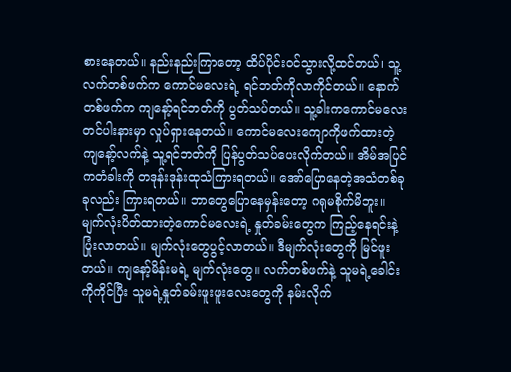စားနေတယ်။ နည်းနည်းကြာတော့ ထိပ်ပိုင်းဝင်သွားလို့ထင်တယ်၊ သူ့လက်တစ်ဖက်က ကောင်မလေးရဲ့ ရင်ဘတ်ကိုလာကိုင်တယ်။ နောက်တစ်ဖက်က ကျနော့်ရင်ဘတ်ကို ပွတ်သပ်တယ်။ သူ့ခါးကကောင်မလေးတင်ပါးနားမှာ လှုပ်ရှားနေတယ်။ ကောင်မလေးကျောကိုဖက်ထားတဲ့ ကျနော့်လက်နဲ့ သူ့ရင်ဘတ်ကို ပြန်ပွတ်သပ်ပေးလိုက်တယ်။ အိမ်အပြင်ကတံခါးကို တဒုန်းဒုန်းထုသံကြားရတယ်။ အော်ပြောနေတဲ့အသံတစ်ခုခုလည်း ကြားရတယ်။ ဘာတွေပြောနေမှန်းတော့ ဂရုမစိုက်မိဘူး။
မျက်လုံးပိတ်ထားတဲ့ကောင်မလေးရဲ့ နှုတ်ခမ်းတွေက ကြည့်နေရင်းနဲ့ ပြုံးလာတယ်။ မျက်လုံးတွေပွင့်လာတယ်။ ဒီမျက်လုံးတွေကို မြင်ဖူးတယ်။ ကျနော့်မိန်းမရဲ့ မျက်လုံးတွေ။ လက်တစ်ဖက်နဲ့ သူမရဲ့ခေါင်းကိုကိုင်ပြီး သူမရဲ့နှုတ်ခမ်းဖူးဖူးလေးတွေကို နမ်းလိုက်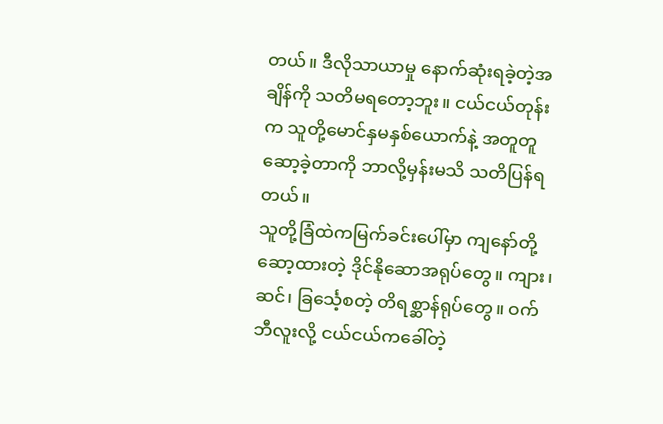တယ်။ ဒီလိုသာယာမှု နောက်ဆုံးရခဲ့တဲ့အချိန်ကို သတိမရတော့ဘူး။ ငယ်ငယ်တုန်းက သူတို့မောင်နှမနှစ်ယောက်နဲ့ အတူတူဆော့ခဲ့တာကို ဘာလို့မှန်းမသိ သတိပြန်ရတယ်။
သူတို့ခြံထဲကမြက်ခင်းပေါ်မှာ ကျနော်တို့ဆော့ထားတဲ့ ဒိုင်နိုဆောအရုပ်တွေ။ ကျား၊ ဆင်၊ ခြင်္သေ့စတဲ့ တိရစ္ဆာန်ရုပ်တွေ။ ဝက်ဘီလူးလို့ ငယ်ငယ်ကခေါ်တဲ့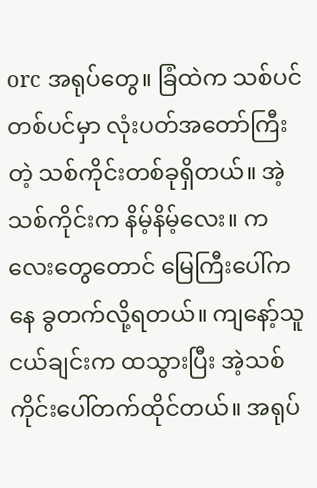orc အရုပ်တွေ။ ခြံထဲက သစ်ပင်တစ်ပင်မှာ လုံးပတ်အတော်ကြီးတဲ့ သစ်ကိုင်းတစ်ခုရှိတယ်။ အဲ့သစ်ကိုင်းက နိမ့်နိမ့်လေး။ ကလေးတွေတောင် မြေကြီးပေါ်ကနေ ခွတက်လို့ရတယ်။ ကျနော့်သူငယ်ချင်းက ထသွားပြီး အဲ့သစ်ကိုင်းပေါ်တက်ထိုင်တယ်။ အရုပ်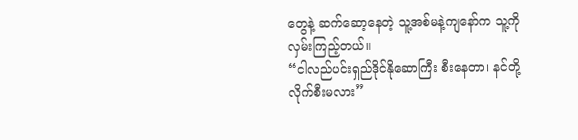တွေနဲ့ ဆက်ဆော့နေတဲ့ သူ့အစ်မနဲ့ကျနော်က သူ့ကိုလှမ်းကြည့်တယ်။
“ငါလည်ပင်းရှည်ဒိုင်နိုဆောကြီး စီးနေတာ၊ နင်တို့လိုက်စီးမလား”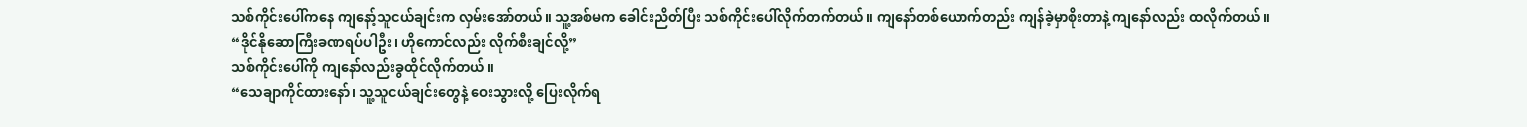သစ်ကိုင်းပေါ်ကနေ ကျနော့်သူငယ်ချင်းက လှမ်းအော်တယ်။ သူ့အစ်မက ခေါင်းညိတ်ပြီး သစ်ကိုင်းပေါ်လိုက်တက်တယ်။ ကျနော်တစ်ယောက်တည်း ကျန်ခဲ့မှာစိုးတာနဲ့ ကျနော်လည်း ထလိုက်တယ်။
“ဒိုင်နိုဆောကြီးခဏရပ်ပါဦး၊ ဟိုကောင်လည်း လိုက်စီးချင်လို့”
သစ်ကိုင်းပေါ်ကို ကျနော်လည်းခွထိုင်လိုက်တယ်။
“သေချာကိုင်ထားနော်၊ သူ့သူငယ်ချင်းတွေနဲ့ ဝေးသွားလို့ ပြေးလိုက်ရ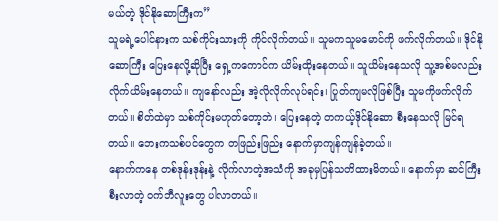မယ်တဲ့ ဒိုင်နိုဆောကြီးက”
သူမရဲ့ပေါင်နားက သစ်ကိုင်းသားကို ကိုင်လိုက်တယ်။ သူမကသူမမောင်ကို ဖက်လိုက်တယ်။ ဒိုင်နိုဆောကြီး ပြေးနေလို့ဆိုပြီး ရှေ့ကကောင်က ယိမ်းထိုးနေတယ်။ သူယိမ်းနေသလို သူ့အစ်မလည်းလိုက်ယိမ်းနေတယ်။ ကျနော်လည်း အဲ့လိုလိုက်လုပ်ရင်း၊ ပြုတ်ကျမလိုဖြစ်ပြီး သူမကိုဖက်လိုက်တယ်။ စိတ်ထဲမှာ သစ်ကိုင်းမဟုတ်တော့ဘဲ၊ ပြေးနေတဲ့ တကယ့်ဒိုင်နိုဆော စီးနေသလို မြင်ရတယ်။ ဘေးကသစ်ပင်တွေက တဖြည်းဖြည်း နောက်မှာကျန်ကျန်ခဲ့တယ်။
နောက်ကနေ တစ်ဒုန်းဒုန်းနဲ့ လိုက်လာတဲ့အသံကို အခုမှပြန်သတိထားမိတယ်။ နောက်မှာ ဆင်ကြီးစီးလာတဲ့ ဝက်ဘီလူးတွေ ပါလာတယ်။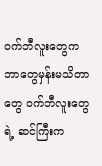ဝက်ဘီလူးတွေက ဘာတွေမှန်းမသိတာတွေ ဝက်ဘီလူးတွေရဲ့ ဆင်ကြီးက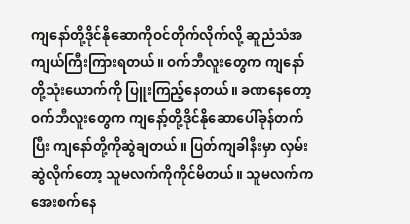ကျနော်တို့ဒိုင်နိုဆောကိုဝင်တိုက်လိုက်လို့ ဆူညံသံအကျယ်ကြီးကြားရတယ်။ ဝက်ဘီလူးတွေက ကျနော်တို့သုံးယောက်ကို ပြူးကြည့်နေတယ်။ ခဏနေတော့ ဝက်ဘီလူးတွေက ကျနော့်တို့ဒိုင်နိုဆောပေါ်ခုန်တက်ပြီး ကျနော်တို့ကိုဆွဲချတယ်။ ပြတ်ကျခါနီးမှာ လှမ်းဆွဲလိုက်တော့ သူမလက်ကိုကိုင်မိတယ်။ သူမလက်ကအေးစက်နေ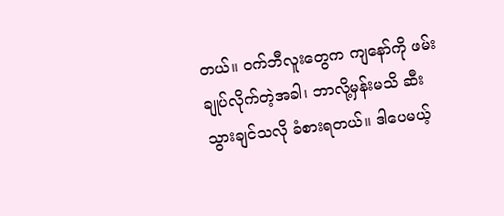တယ်။ ဝက်ဘီလူးတွေက ကျနော်ကို ဖမ်းချုပ်လိုက်တဲ့အခါ၊ ဘာလို့မှန်းမသိ ဆီးသွားချင်သလို ခံစားရတယ်။ ဒါပေမယ့်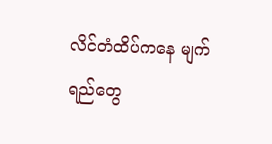လိင်တံထိပ်ကနေ မျက်ရည်တွေ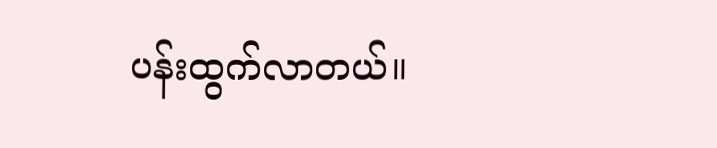ပန်းထွက်လာတယ်။